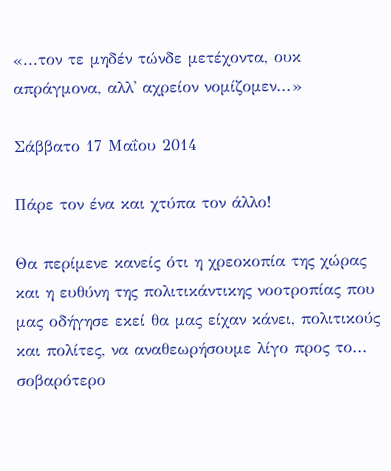«...τον τε μηδέν τώνδε μετέχοντα, ουκ απράγμονα, αλλ' αχρείον νομίζομεν...»

Σάββατο 17 Μαΐου 2014

Πάρε τον ένα και χτύπα τον άλλο!

Θα περίμενε κανείς ότι η χρεοκοπία της χώρας και η ευθύνη της πολιτικάντικης νοοτροπίας που μας οδήγησε εκεί θα μας είχαν κάνει, πολιτικούς και πολίτες, να αναθεωρήσουμε λίγο προς το... σοβαρότερο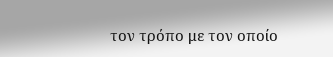τον τρόπο με τον οποίο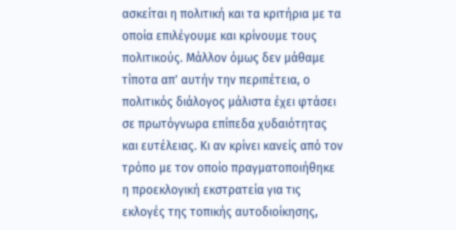ασκείται η πολιτική και τα κριτήρια με τα οποία επιλέγουμε και κρίνουμε τους πολιτικούς. Μάλλον όμως δεν μάθαμε τίποτα απ' αυτήν την περιπέτεια, ο πολιτικός διάλογος μάλιστα έχει φτάσει σε πρωτόγνωρα επίπεδα χυδαιότητας και ευτέλειας. Κι αν κρίνει κανείς από τον τρόπο με τον οποίο πραγματοποιήθηκε η προεκλογική εκστρατεία για τις εκλογές της τοπικής αυτοδιοίκησης,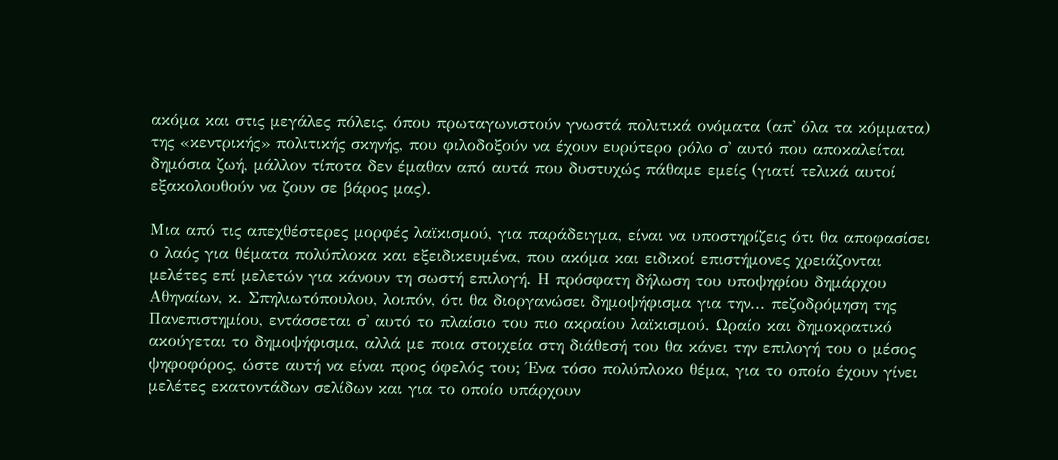ακόμα και στις μεγάλες πόλεις, όπου πρωταγωνιστούν γνωστά πολιτικά ονόματα (απ' όλα τα κόμματα) της «κεντρικής» πολιτικής σκηνής, που φιλοδοξούν να έχουν ευρύτερο ρόλο σ' αυτό που αποκαλείται δημόσια ζωή, μάλλον τίποτα δεν έμαθαν από αυτά που δυστυχώς πάθαμε εμείς (γιατί τελικά αυτοί εξακολουθούν να ζουν σε βάρος μας).

Μια από τις απεχθέστερες μορφές λαϊκισμού, για παράδειγμα, είναι να υποστηρίζεις ότι θα αποφασίσει ο λαός για θέματα πολύπλοκα και εξειδικευμένα, που ακόμα και ειδικοί επιστήμονες χρειάζονται μελέτες επί μελετών για κάνουν τη σωστή επιλογή. Η πρόσφατη δήλωση του υποψηφίου δημάρχου Αθηναίων, κ. Σπηλιωτόπουλου, λοιπόν, ότι θα διοργανώσει δημοψήφισμα για την... πεζοδρόμηση της Πανεπιστημίου, εντάσσεται σ' αυτό το πλαίσιο του πιο ακραίου λαϊκισμού. Ωραίο και δημοκρατικό ακούγεται το δημοψήφισμα, αλλά με ποια στοιχεία στη διάθεσή του θα κάνει την επιλογή του ο μέσος ψηφοφόρος, ώστε αυτή να είναι προς όφελός του; Ένα τόσο πολύπλοκο θέμα, για το οποίο έχουν γίνει μελέτες εκατοντάδων σελίδων και για το οποίο υπάρχουν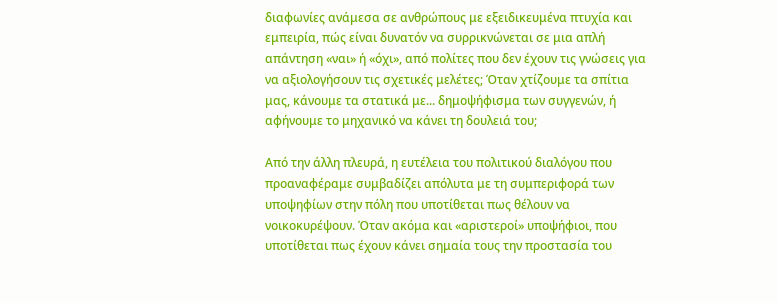διαφωνίες ανάμεσα σε ανθρώπους με εξειδικευμένα πτυχία και εμπειρία, πώς είναι δυνατόν να συρρικνώνεται σε μια απλή απάντηση «ναι» ή «όχι», από πολίτες που δεν έχουν τις γνώσεις για να αξιολογήσουν τις σχετικές μελέτες; Όταν χτίζουμε τα σπίτια μας, κάνουμε τα στατικά με... δημοψήφισμα των συγγενών, ή αφήνουμε το μηχανικό να κάνει τη δουλειά του;

Από την άλλη πλευρά, η ευτέλεια του πολιτικού διαλόγου που προαναφέραμε συμβαδίζει απόλυτα με τη συμπεριφορά των υποψηφίων στην πόλη που υποτίθεται πως θέλουν να νοικοκυρέψουν. Όταν ακόμα και «αριστεροί» υποψήφιοι, που υποτίθεται πως έχουν κάνει σημαία τους την προστασία του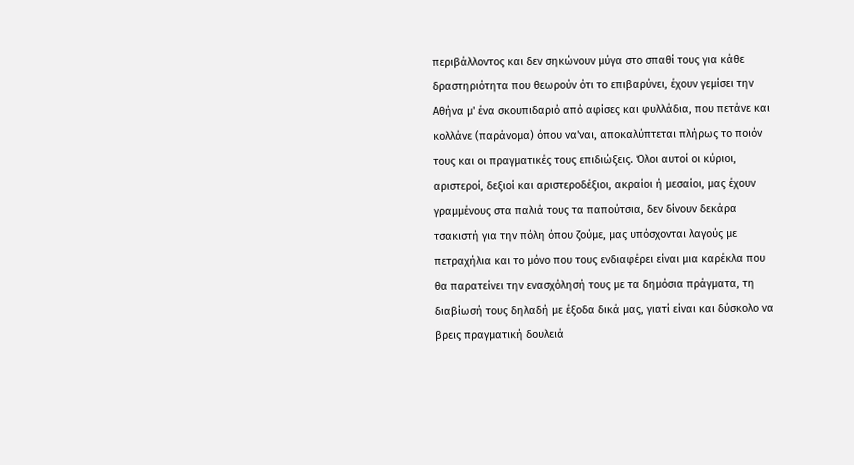περιβάλλοντος και δεν σηκώνουν μύγα στο σπαθί τους για κάθε δραστηριότητα που θεωρούν ότι το επιβαρύνει, έχουν γεμίσει την Αθήνα μ' ένα σκουπιδαριό από αφίσες και φυλλάδια, που πετάνε και κολλάνε (παράνομα) όπου να'ναι, αποκαλύπτεται πλήρως το ποιόν τους και οι πραγματικές τους επιδιώξεις. Όλοι αυτοί οι κύριοι, αριστεροί, δεξιοί και αριστεροδέξιοι, ακραίοι ή μεσαίοι, μας έχουν γραμμένους στα παλιά τους τα παπούτσια, δεν δίνουν δεκάρα τσακιστή για την πόλη όπου ζούμε, μας υπόσχονται λαγούς με πετραχήλια και το μόνο που τους ενδιαφέρει είναι μια καρέκλα που θα παρατείνει την ενασχόλησή τους με τα δημόσια πράγματα, τη διαβίωσή τους δηλαδή με έξοδα δικά μας, γιατί είναι και δύσκολο να βρεις πραγματική δουλειά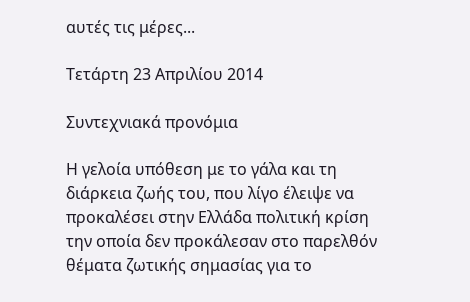αυτές τις μέρες...

Τετάρτη 23 Απριλίου 2014

Συντεχνιακά προνόμια

Η γελοία υπόθεση με το γάλα και τη διάρκεια ζωής του, που λίγο έλειψε να προκαλέσει στην Ελλάδα πολιτική κρίση την οποία δεν προκάλεσαν στο παρελθόν θέματα ζωτικής σημασίας για το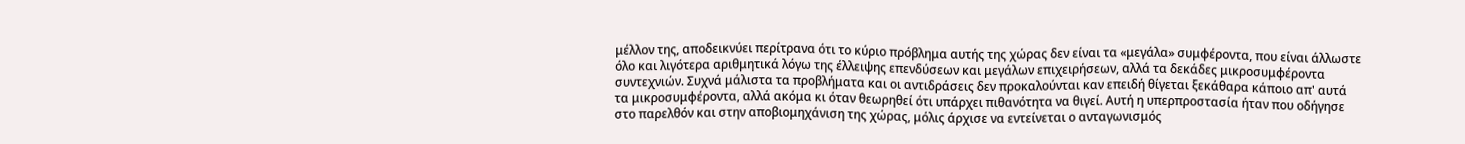μέλλον της, αποδεικνύει περίτρανα ότι το κύριο πρόβλημα αυτής της χώρας δεν είναι τα «μεγάλα» συμφέροντα, που είναι άλλωστε όλο και λιγότερα αριθμητικά λόγω της έλλειψης επενδύσεων και μεγάλων επιχειρήσεων, αλλά τα δεκάδες μικροσυμφέροντα συντεχνιών. Συχνά μάλιστα τα προβλήματα και οι αντιδράσεις δεν προκαλούνται καν επειδή θίγεται ξεκάθαρα κάποιο απ' αυτά τα μικροσυμφέροντα, αλλά ακόμα κι όταν θεωρηθεί ότι υπάρχει πιθανότητα να θιγεί. Αυτή η υπερπροστασία ήταν που οδήγησε στο παρελθόν και στην αποβιομηχάνιση της χώρας, μόλις άρχισε να εντείνεται ο ανταγωνισμός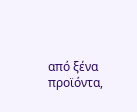από ξένα προϊόντα,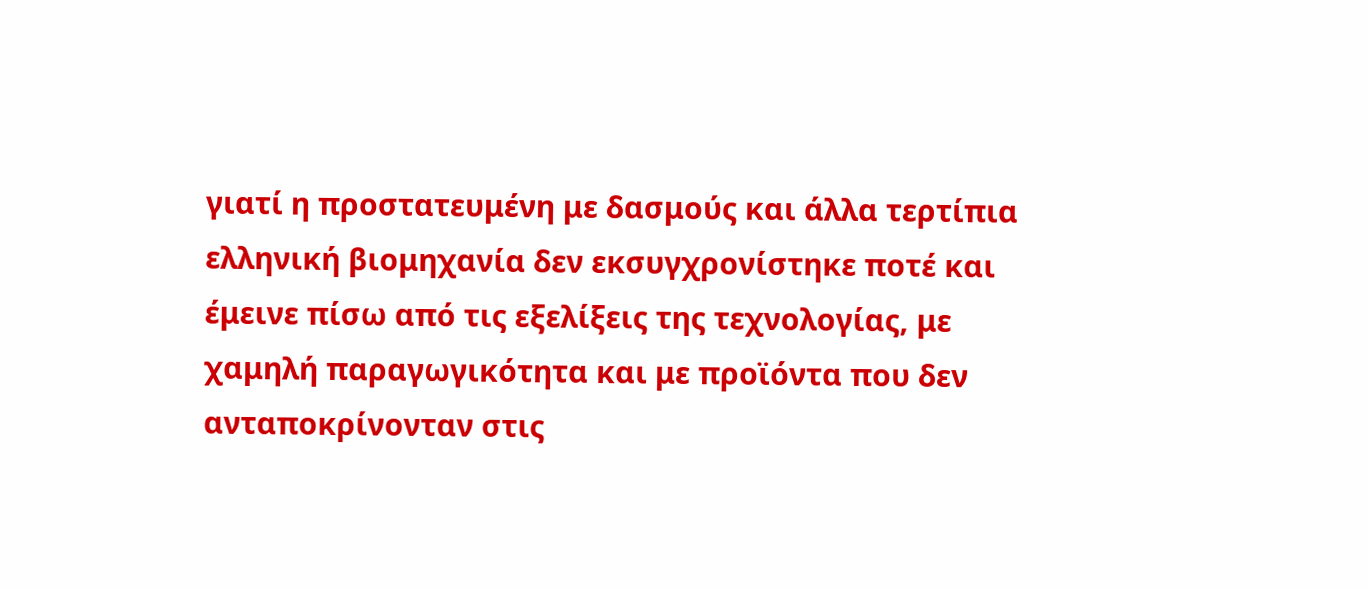γιατί η προστατευμένη με δασμούς και άλλα τερτίπια ελληνική βιομηχανία δεν εκσυγχρονίστηκε ποτέ και έμεινε πίσω από τις εξελίξεις της τεχνολογίας, με χαμηλή παραγωγικότητα και με προϊόντα που δεν ανταποκρίνονταν στις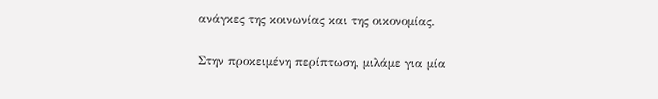ανάγκες της κοινωνίας και της οικονομίας.

Στην προκειμένη περίπτωση, μιλάμε για μία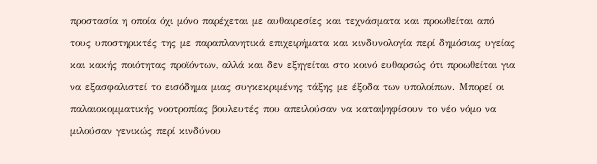προστασία η οποία όχι μόνο παρέχεται με αυθαιρεσίες και τεχνάσματα και προωθείται από τους υποστηρικτές της με παραπλανητικά επιχειρήματα και κινδυνολογία περί δημόσιας υγείας και κακής ποιότητας προϊόντων, αλλά και δεν εξηγείται στο κοινό ευθαρσώς ότι προωθείται για να εξασφαλιστεί το εισόδημα μιας συγκεκριμένης τάξης με έξοδα των υπολοίπων. Μπορεί οι παλαιοκομματικής νοοτροπίας βουλευτές που απειλούσαν να καταψηφίσουν το νέο νόμο να μιλούσαν γενικώς περί κινδύνου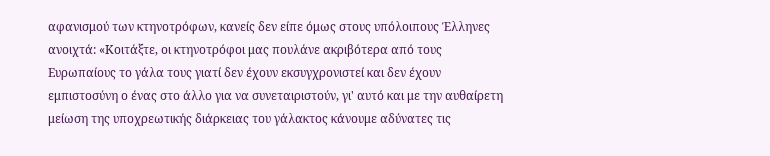αφανισμού των κτηνοτρόφων, κανείς δεν είπε όμως στους υπόλοιπους Έλληνες ανοιχτά: «Κοιτάξτε, οι κτηνοτρόφοι μας πουλάνε ακριβότερα από τους Ευρωπαίους το γάλα τους γιατί δεν έχουν εκσυγχρονιστεί και δεν έχουν εμπιστοσύνη ο ένας στο άλλο για να συνεταιριστούν, γι' αυτό και με την αυθαίρετη μείωση της υποχρεωτικής διάρκειας του γάλακτος κάνουμε αδύνατες τις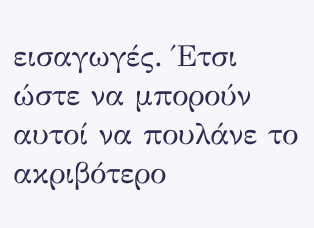εισαγωγές. Έτσι ώστε να μπορούν αυτοί να πουλάνε το ακριβότερο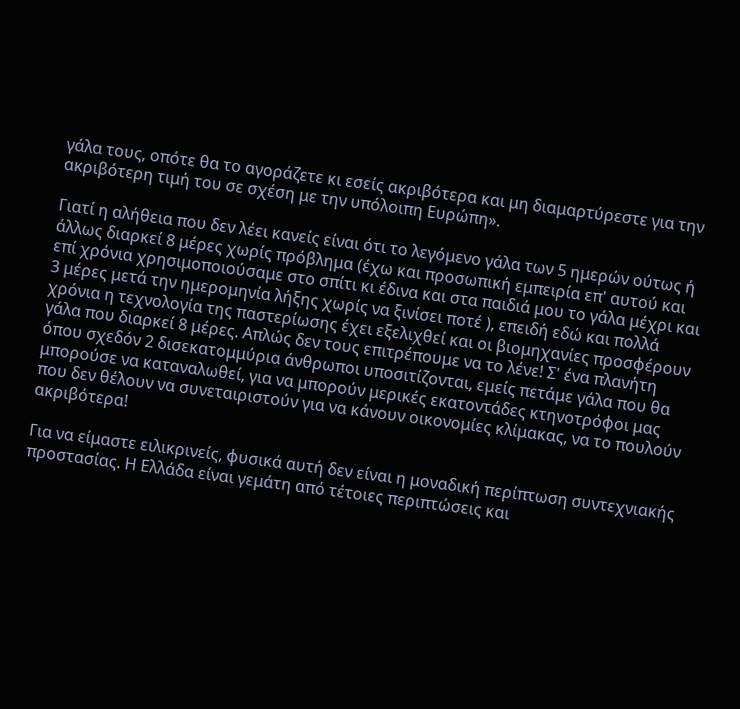γάλα τους, οπότε θα το αγοράζετε κι εσείς ακριβότερα και μη διαμαρτύρεστε για την ακριβότερη τιμή του σε σχέση με την υπόλοιπη Ευρώπη».

Γιατί η αλήθεια που δεν λέει κανείς είναι ότι το λεγόμενο γάλα των 5 ημερών ούτως ή άλλως διαρκεί 8 μέρες χωρίς πρόβλημα (έχω και προσωπική εμπειρία επ' αυτού και επί χρόνια χρησιμοποιούσαμε στο σπίτι κι έδινα και στα παιδιά μου το γάλα μέχρι και 3 μέρες μετά την ημερομηνία λήξης χωρίς να ξινίσει ποτέ ), επειδή εδώ και πολλά χρόνια η τεχνολογία της παστερίωσης έχει εξελιχθεί και οι βιομηχανίες προσφέρουν γάλα που διαρκεί 8 μέρες. Απλώς δεν τους επιτρέπουμε να το λένε! Σ' ένα πλανήτη όπου σχεδόν 2 δισεκατομμύρια άνθρωποι υποσιτίζονται, εμείς πετάμε γάλα που θα μπορούσε να καταναλωθεί, για να μπορούν μερικές εκατοντάδες κτηνοτρόφοι μας που δεν θέλουν να συνεταιριστούν για να κάνουν οικονομίες κλίμακας, να το πουλούν ακριβότερα!

Για να είμαστε ειλικρινείς, φυσικά αυτή δεν είναι η μοναδική περίπτωση συντεχνιακής προστασίας. Η Ελλάδα είναι γεμάτη από τέτοιες περιπτώσεις και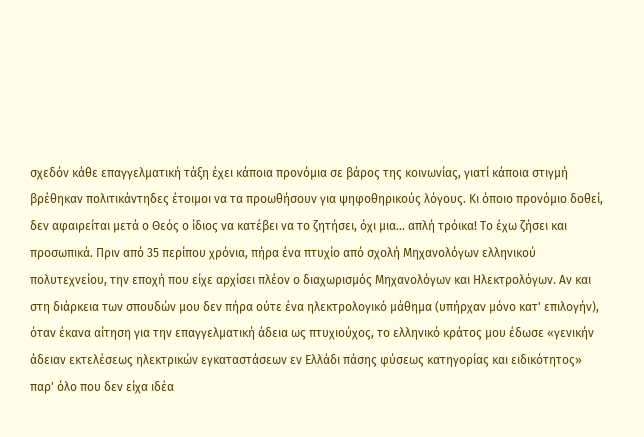σχεδόν κάθε επαγγελματική τάξη έχει κάποια προνόμια σε βάρος της κοινωνίας, γιατί κάποια στιγμή βρέθηκαν πολιτικάντηδες έτοιμοι να τα προωθήσουν για ψηφοθηρικούς λόγους. Κι όποιο προνόμιο δοθεί, δεν αφαιρείται μετά ο Θεός ο ίδιος να κατέβει να το ζητήσει, όχι μια... απλή τρόικα! Το έχω ζήσει και προσωπικά. Πριν από 35 περίπου χρόνια, πήρα ένα πτυχίο από σχολή Μηχανολόγων ελληνικού πολυτεχνείου, την εποχή που είχε αρχίσει πλέον ο διαχωρισμός Μηχανολόγων και Ηλεκτρολόγων. Αν και στη διάρκεια των σπουδών μου δεν πήρα ούτε ένα ηλεκτρολογικό μάθημα (υπήρχαν μόνο κατ' επιλογήν), όταν έκανα αίτηση για την επαγγελματική άδεια ως πτυχιούχος, το ελληνικό κράτος μου έδωσε «γενικήν άδειαν εκτελέσεως ηλεκτρικών εγκαταστάσεων εν Ελλάδι πάσης φύσεως κατηγορίας και ειδικότητος» παρ' όλο που δεν είχα ιδέα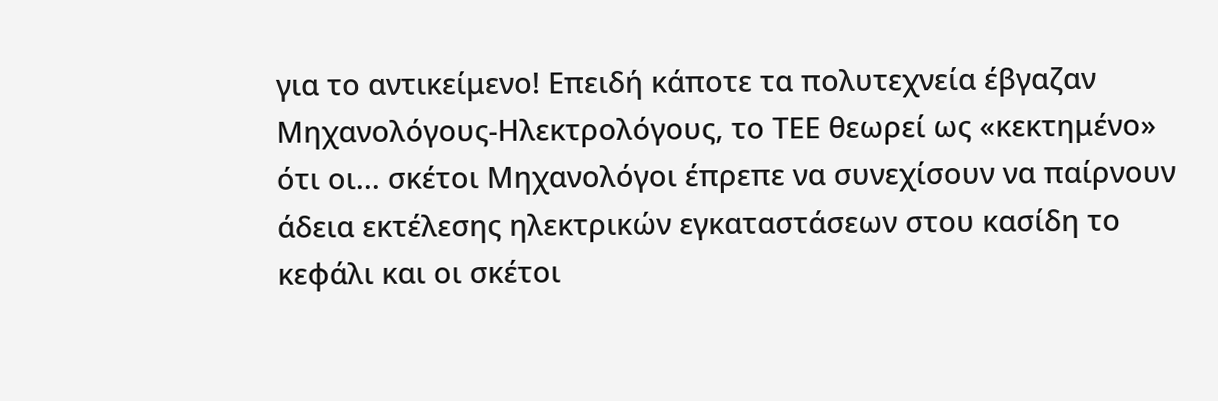για το αντικείμενο! Επειδή κάποτε τα πολυτεχνεία έβγαζαν Μηχανολόγους-Ηλεκτρολόγους, το ΤΕΕ θεωρεί ως «κεκτημένο» ότι οι... σκέτοι Μηχανολόγοι έπρεπε να συνεχίσουν να παίρνουν άδεια εκτέλεσης ηλεκτρικών εγκαταστάσεων στου κασίδη το κεφάλι και οι σκέτοι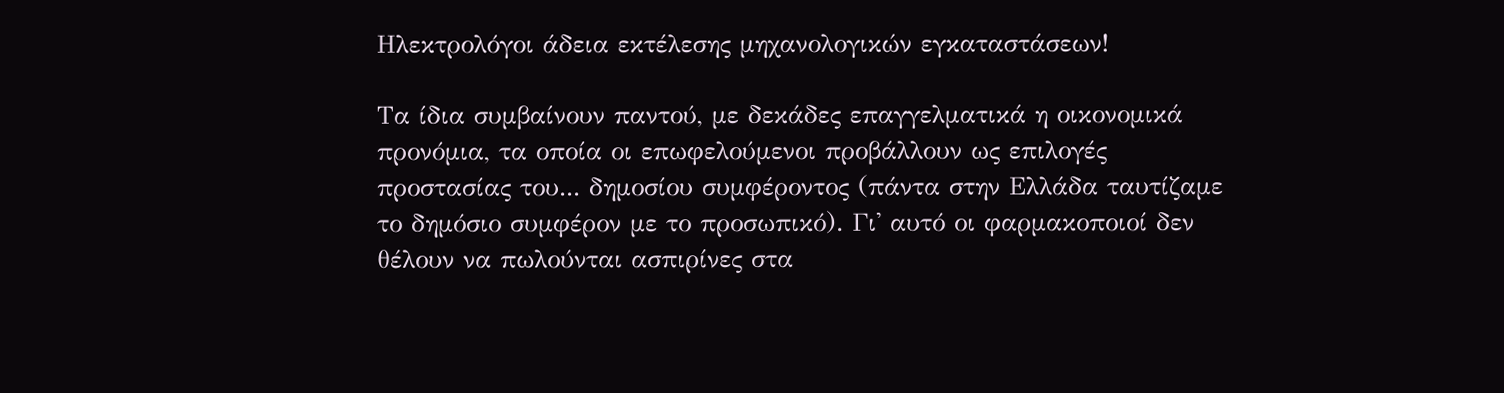Ηλεκτρολόγοι άδεια εκτέλεσης μηχανολογικών εγκαταστάσεων!

Τα ίδια συμβαίνουν παντού, με δεκάδες επαγγελματικά η οικονομικά προνόμια, τα οποία οι επωφελούμενοι προβάλλουν ως επιλογές προστασίας του... δημοσίου συμφέροντος (πάντα στην Ελλάδα ταυτίζαμε το δημόσιο συμφέρον με το προσωπικό). Γι' αυτό οι φαρμακοποιοί δεν θέλουν να πωλούνται ασπιρίνες στα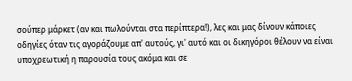σούπερ μάρκετ (αν και πωλούνται στα περίπτερα!), λες και μας δίνουν κάποιες οδηγίες όταν τις αγοράζουμε απ' αυτούς, γι' αυτό και οι δικηγόροι θέλουν να είναι υποχρεωτική η παρουσία τους ακόμα και σε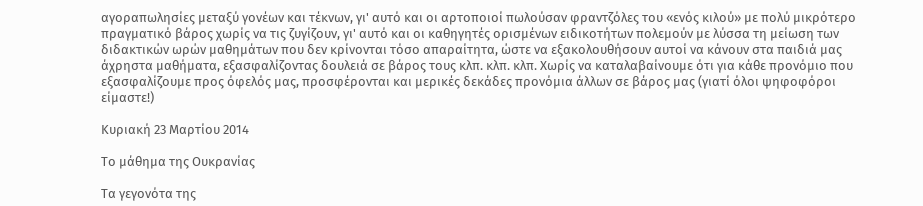αγοραπωλησίες μεταξύ γονέων και τέκνων, γι' αυτό και οι αρτοποιοί πωλούσαν φραντζόλες του «ενός κιλού» με πολύ μικρότερο πραγματικό βάρος χωρίς να τις ζυγίζουν, γι' αυτό και οι καθηγητές ορισμένων ειδικοτήτων πολεμούν με λύσσα τη μείωση των διδακτικών ωρών μαθημάτων που δεν κρίνονται τόσο απαραίτητα, ώστε να εξακολουθήσουν αυτοί να κάνουν στα παιδιά μας άχρηστα μαθήματα, εξασφαλίζοντας δουλειά σε βάρος τους κλπ. κλπ. κλπ. Χωρίς να καταλαβαίνουμε ότι για κάθε προνόμιο που εξασφαλίζουμε προς όφελός μας, προσφέρονται και μερικές δεκάδες προνόμια άλλων σε βάρος μας (γιατί όλοι ψηφοφόροι είμαστε!)

Κυριακή 23 Μαρτίου 2014

Το μάθημα της Ουκρανίας

Τα γεγονότα της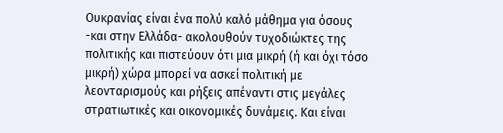Ουκρανίας είναι ένα πολύ καλό μάθημα για όσους -και στην Ελλάδα- ακολουθούν τυχοδιώκτες της πολιτικής και πιστεύουν ότι μια μικρή (ή και όχι τόσο μικρή) χώρα μπορεί να ασκεί πολιτική με λεονταρισμούς και ρήξεις απέναντι στις μεγάλες στρατιωτικές και οικονομικές δυνάμεις. Και είναι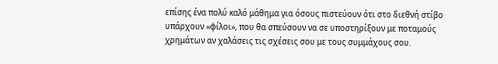επίσης ένα πολύ καλό μάθημα για όσους πιστεύουν ότι στο διεθνή στίβο υπάρχουν «φίλοι», που θα σπεύσουν να σε υποστηρίξουν με ποταμούς χρημάτων αν χαλάσεις τις σχέσεις σου με τους συμμάχους σου.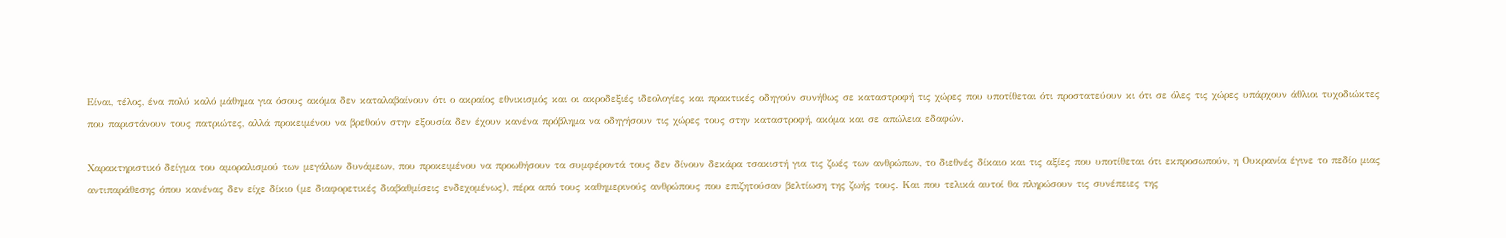Είναι, τέλος, ένα πολύ καλό μάθημα για όσους ακόμα δεν καταλαβαίνουν ότι ο ακραίος εθνικισμός και οι ακροδεξιές ιδεολογίες και πρακτικές οδηγούν συνήθως σε καταστροφή τις χώρες που υποτίθεται ότι προστατεύουν κι ότι σε όλες τις χώρες υπάρχουν άθλιοι τυχοδιώκτες που παριστάνουν τους πατριώτες, αλλά προκειμένου να βρεθούν στην εξουσία δεν έχουν κανένα πρόβλημα να οδηγήσουν τις χώρες τους στην καταστροφή, ακόμα και σε απώλεια εδαφών.

Χαρακτηριστικό δείγμα του αμοραλισμού των μεγάλων δυνάμεων, που προκειμένου να προωθήσουν τα συμφέροντά τους δεν δίνουν δεκάρα τσακιστή για τις ζωές των ανθρώπων, το διεθνές δίκαιο και τις αξίες που υποτίθεται ότι εκπροσωπούν, η Ουκρανία έγινε το πεδίο μιας αντιπαράθεσης όπου κανένας δεν είχε δίκιο (με διαφορετικές διαβαθμίσεις ενδεχομένως), πέρα από τους καθημερινούς ανθρώπους που επιζητούσαν βελτίωση της ζωής τους. Και που τελικά αυτοί θα πληρώσουν τις συνέπειες της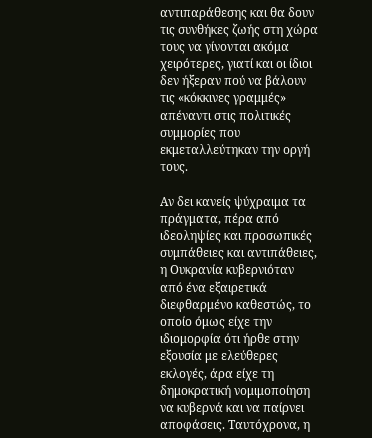αντιπαράθεσης και θα δουν τις συνθήκες ζωής στη χώρα τους να γίνονται ακόμα χειρότερες, γιατί και οι ίδιοι δεν ήξεραν πού να βάλουν τις «κόκκινες γραμμές» απέναντι στις πολιτικές συμμορίες που εκμεταλλεύτηκαν την οργή τους.

Αν δει κανείς ψύχραιμα τα πράγματα, πέρα από ιδεοληψίες και προσωπικές συμπάθειες και αντιπάθειες, η Ουκρανία κυβερνιόταν από ένα εξαιρετικά διεφθαρμένο καθεστώς, το οποίο όμως είχε την ιδιομορφία ότι ήρθε στην εξουσία με ελεύθερες εκλογές, άρα είχε τη δημοκρατική νομιμοποίηση να κυβερνά και να παίρνει αποφάσεις. Ταυτόχρονα, η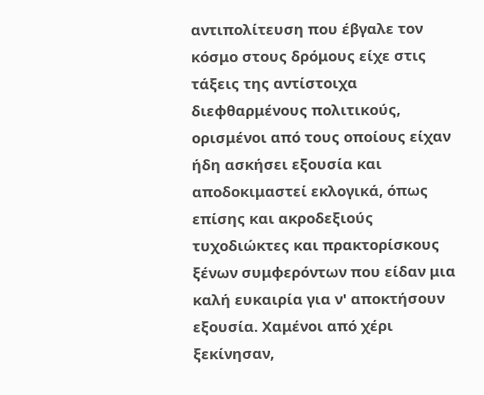αντιπολίτευση που έβγαλε τον κόσμο στους δρόμους είχε στις τάξεις της αντίστοιχα διεφθαρμένους πολιτικούς, ορισμένοι από τους οποίους είχαν ήδη ασκήσει εξουσία και αποδοκιμαστεί εκλογικά, όπως επίσης και ακροδεξιούς τυχοδιώκτες και πρακτορίσκους ξένων συμφερόντων που είδαν μια καλή ευκαιρία για ν' αποκτήσουν εξουσία. Χαμένοι από χέρι ξεκίνησαν,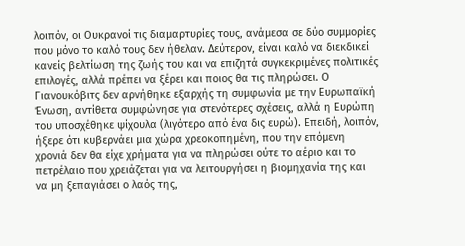λοιπόν, οι Ουκρανοί τις διαμαρτυρίες τους, ανάμεσα σε δύο συμμορίες που μόνο το καλό τους δεν ήθελαν. Δεύτερον, είναι καλό να διεκδικεί κανείς βελτίωση της ζωής του και να επιζητά συγκεκριμένες πολιτικές επιλογές, αλλά πρέπει να ξέρει και ποιος θα τις πληρώσει. Ο Γιανουκόβιτς δεν αρνήθηκε εξαρχής τη συμφωνία με την Ευρωπαϊκή Ένωση, αντίθετα συμφώνησε για στενότερες σχέσεις, αλλά η Ευρώπη του υποσχέθηκε ψίχουλα (λιγότερο από ένα δις ευρώ). Επειδή, λοιπόν, ήξερε ότι κυβερνάει μια χώρα χρεοκοπημένη, που την επόμενη χρονιά δεν θα είχε χρήματα για να πληρώσει ούτε το αέριο και το πετρέλαιο που χρειάζεται για να λειτουργήσει η βιομηχανία της και να μη ξεπαγιάσει ο λαός της,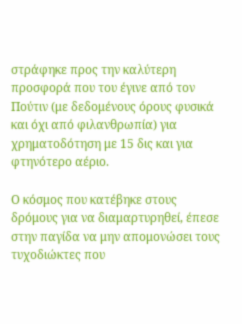στράφηκε προς την καλύτερη προσφορά που του έγινε από τον Πούτιν (με δεδομένους όρους φυσικά και όχι από φιλανθρωπία) για χρηματοδότηση με 15 δις και για φτηνότερο αέριο.

Ο κόσμος που κατέβηκε στους δρόμους για να διαμαρτυρηθεί, έπεσε στην παγίδα να μην απομονώσει τους τυχοδιώκτες που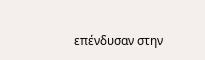επένδυσαν στην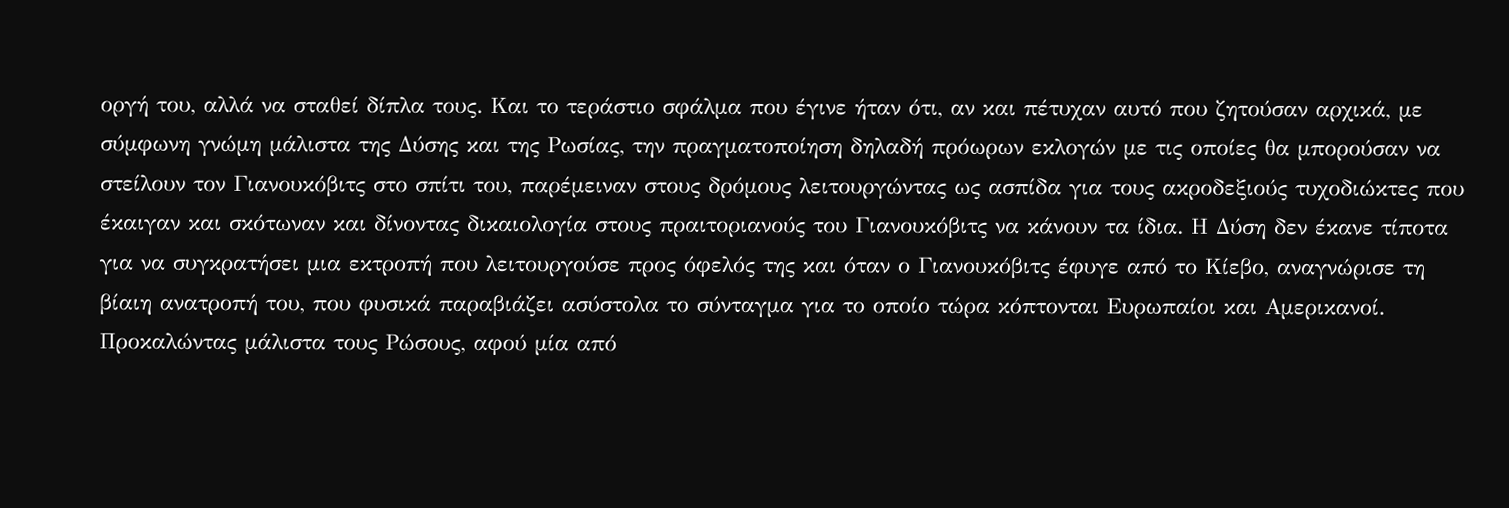οργή του, αλλά να σταθεί δίπλα τους. Και το τεράστιο σφάλμα που έγινε ήταν ότι, αν και πέτυχαν αυτό που ζητούσαν αρχικά, με σύμφωνη γνώμη μάλιστα της Δύσης και της Ρωσίας, την πραγματοποίηση δηλαδή πρόωρων εκλογών με τις οποίες θα μπορούσαν να στείλουν τον Γιανουκόβιτς στο σπίτι του, παρέμειναν στους δρόμους λειτουργώντας ως ασπίδα για τους ακροδεξιούς τυχοδιώκτες που έκαιγαν και σκότωναν και δίνοντας δικαιολογία στους πραιτοριανούς του Γιανουκόβιτς να κάνουν τα ίδια. Η Δύση δεν έκανε τίποτα για να συγκρατήσει μια εκτροπή που λειτουργούσε προς όφελός της και όταν ο Γιανουκόβιτς έφυγε από το Κίεβο, αναγνώρισε τη βίαιη ανατροπή του, που φυσικά παραβιάζει ασύστολα το σύνταγμα για το οποίο τώρα κόπτονται Ευρωπαίοι και Αμερικανοί. Προκαλώντας μάλιστα τους Ρώσους, αφού μία από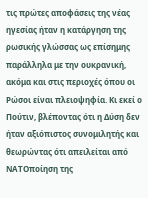τις πρώτες αποφάσεις της νέας ηγεσίας ήταν η κατάργηση της ρωσικής γλώσσας ως επίσημης παράλληλα με την ουκρανική, ακόμα και στις περιοχές όπου οι Ρώσοι είναι πλειοψηφία. Κι εκεί ο Πούτιν, βλέποντας ότι η Δύση δεν ήταν αξιόπιστος συνομιλητής και θεωρώντας ότι απειλείται από ΝΑΤΟποίηση της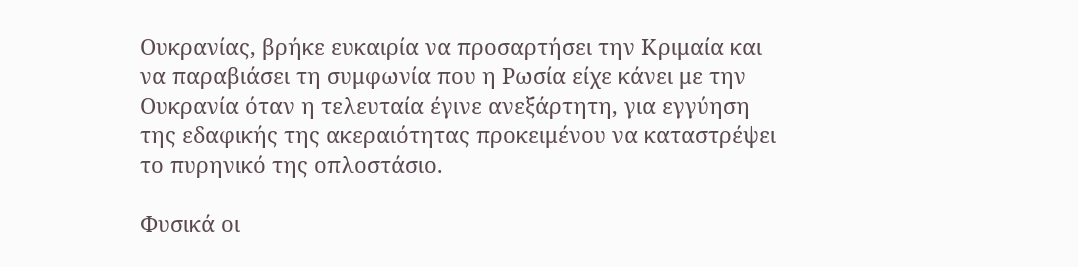Ουκρανίας, βρήκε ευκαιρία να προσαρτήσει την Κριμαία και να παραβιάσει τη συμφωνία που η Ρωσία είχε κάνει με την Ουκρανία όταν η τελευταία έγινε ανεξάρτητη, για εγγύηση της εδαφικής της ακεραιότητας προκειμένου να καταστρέψει το πυρηνικό της οπλοστάσιο.

Φυσικά οι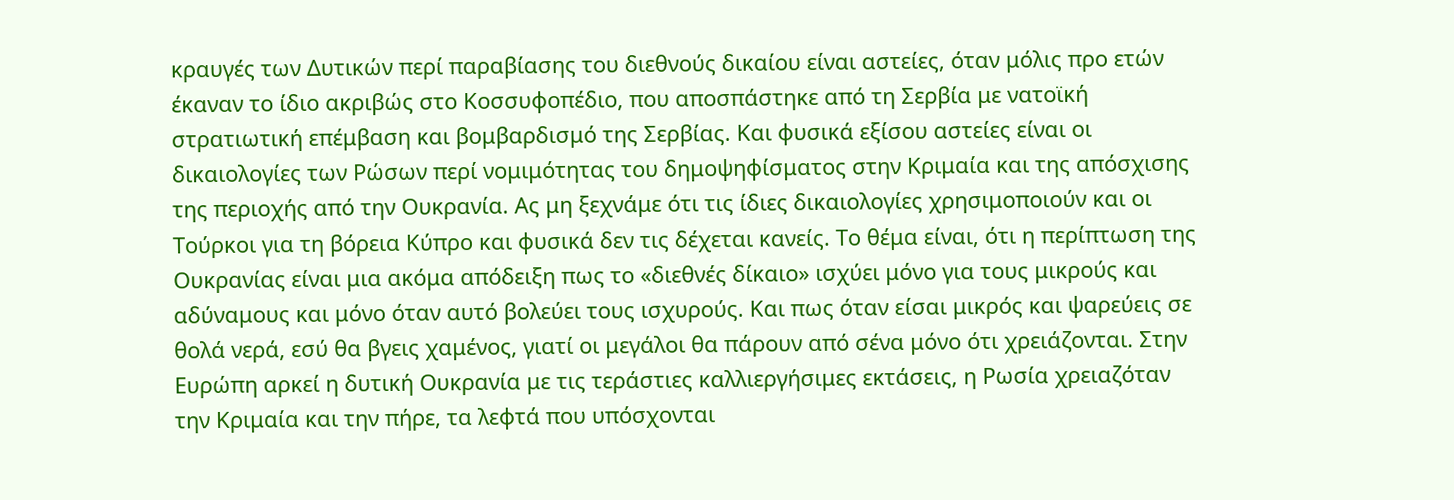κραυγές των Δυτικών περί παραβίασης του διεθνούς δικαίου είναι αστείες, όταν μόλις προ ετών έκαναν το ίδιο ακριβώς στο Κοσσυφοπέδιο, που αποσπάστηκε από τη Σερβία με νατοϊκή στρατιωτική επέμβαση και βομβαρδισμό της Σερβίας. Και φυσικά εξίσου αστείες είναι οι δικαιολογίες των Ρώσων περί νομιμότητας του δημοψηφίσματος στην Κριμαία και της απόσχισης της περιοχής από την Ουκρανία. Ας μη ξεχνάμε ότι τις ίδιες δικαιολογίες χρησιμοποιούν και οι Τούρκοι για τη βόρεια Κύπρο και φυσικά δεν τις δέχεται κανείς. Το θέμα είναι, ότι η περίπτωση της Ουκρανίας είναι μια ακόμα απόδειξη πως το «διεθνές δίκαιο» ισχύει μόνο για τους μικρούς και αδύναμους και μόνο όταν αυτό βολεύει τους ισχυρούς. Και πως όταν είσαι μικρός και ψαρεύεις σε θολά νερά, εσύ θα βγεις χαμένος, γιατί οι μεγάλοι θα πάρουν από σένα μόνο ότι χρειάζονται. Στην Ευρώπη αρκεί η δυτική Ουκρανία με τις τεράστιες καλλιεργήσιμες εκτάσεις, η Ρωσία χρειαζόταν την Κριμαία και την πήρε, τα λεφτά που υπόσχονται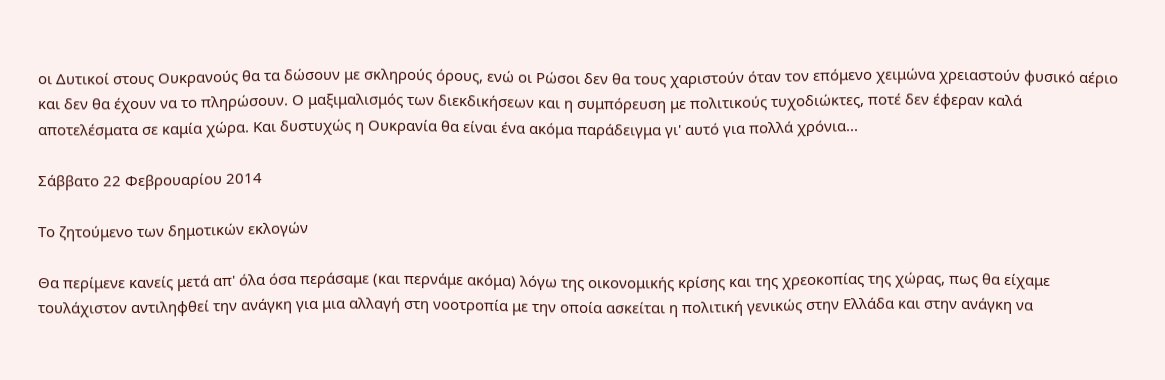οι Δυτικοί στους Ουκρανούς θα τα δώσουν με σκληρούς όρους, ενώ οι Ρώσοι δεν θα τους χαριστούν όταν τον επόμενο χειμώνα χρειαστούν φυσικό αέριο και δεν θα έχουν να το πληρώσουν. Ο μαξιμαλισμός των διεκδικήσεων και η συμπόρευση με πολιτικούς τυχοδιώκτες, ποτέ δεν έφεραν καλά αποτελέσματα σε καμία χώρα. Και δυστυχώς η Ουκρανία θα είναι ένα ακόμα παράδειγμα γι' αυτό για πολλά χρόνια...

Σάββατο 22 Φεβρουαρίου 2014

Το ζητούμενο των δημοτικών εκλογών

Θα περίμενε κανείς μετά απ' όλα όσα περάσαμε (και περνάμε ακόμα) λόγω της οικονομικής κρίσης και της χρεοκοπίας της χώρας, πως θα είχαμε τουλάχιστον αντιληφθεί την ανάγκη για μια αλλαγή στη νοοτροπία με την οποία ασκείται η πολιτική γενικώς στην Ελλάδα και στην ανάγκη να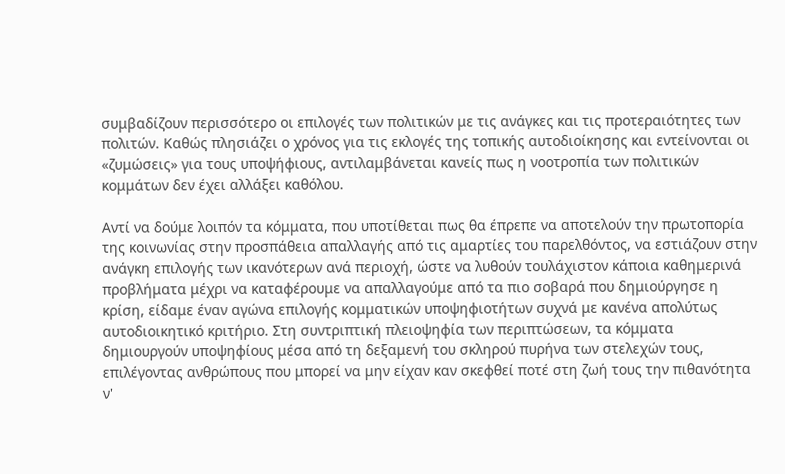συμβαδίζουν περισσότερο οι επιλογές των πολιτικών με τις ανάγκες και τις προτεραιότητες των πολιτών. Καθώς πλησιάζει ο χρόνος για τις εκλογές της τοπικής αυτοδιοίκησης και εντείνονται οι «ζυμώσεις» για τους υποψήφιους, αντιλαμβάνεται κανείς πως η νοοτροπία των πολιτικών κομμάτων δεν έχει αλλάξει καθόλου.

Αντί να δούμε λοιπόν τα κόμματα, που υποτίθεται πως θα έπρεπε να αποτελούν την πρωτοπορία της κοινωνίας στην προσπάθεια απαλλαγής από τις αμαρτίες του παρελθόντος, να εστιάζουν στην ανάγκη επιλογής των ικανότερων ανά περιοχή, ώστε να λυθούν τουλάχιστον κάποια καθημερινά προβλήματα μέχρι να καταφέρουμε να απαλλαγούμε από τα πιο σοβαρά που δημιούργησε η κρίση, είδαμε έναν αγώνα επιλογής κομματικών υποψηφιοτήτων συχνά με κανένα απολύτως αυτοδιοικητικό κριτήριο. Στη συντριπτική πλειοψηφία των περιπτώσεων, τα κόμματα δημιουργούν υποψηφίους μέσα από τη δεξαμενή του σκληρού πυρήνα των στελεχών τους, επιλέγοντας ανθρώπους που μπορεί να μην είχαν καν σκεφθεί ποτέ στη ζωή τους την πιθανότητα ν'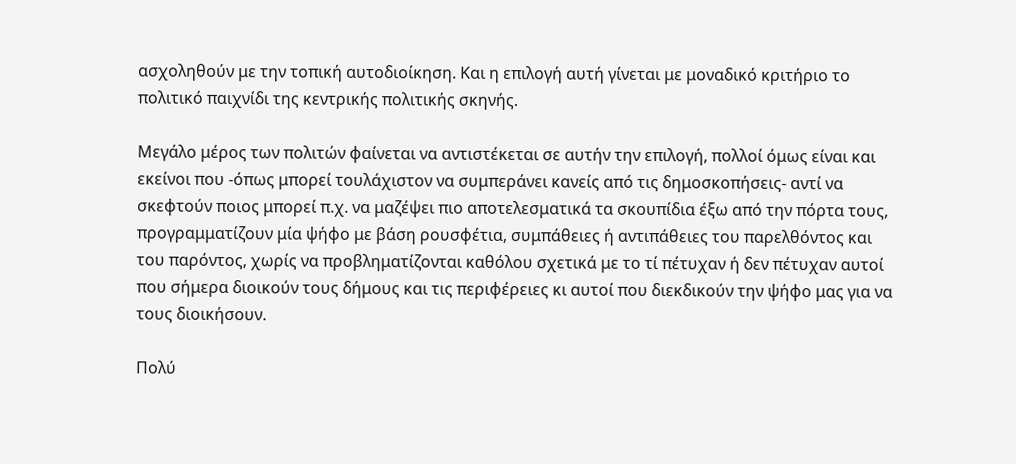ασχοληθούν με την τοπική αυτοδιοίκηση. Και η επιλογή αυτή γίνεται με μοναδικό κριτήριο το πολιτικό παιχνίδι της κεντρικής πολιτικής σκηνής.

Μεγάλο μέρος των πολιτών φαίνεται να αντιστέκεται σε αυτήν την επιλογή, πολλοί όμως είναι και εκείνοι που -όπως μπορεί τουλάχιστον να συμπεράνει κανείς από τις δημοσκοπήσεις- αντί να σκεφτούν ποιος μπορεί π.χ. να μαζέψει πιο αποτελεσματικά τα σκουπίδια έξω από την πόρτα τους, προγραμματίζουν μία ψήφο με βάση ρουσφέτια, συμπάθειες ή αντιπάθειες του παρελθόντος και του παρόντος, χωρίς να προβληματίζονται καθόλου σχετικά με το τί πέτυχαν ή δεν πέτυχαν αυτοί που σήμερα διοικούν τους δήμους και τις περιφέρειες κι αυτοί που διεκδικούν την ψήφο μας για να τους διοικήσουν.

Πολύ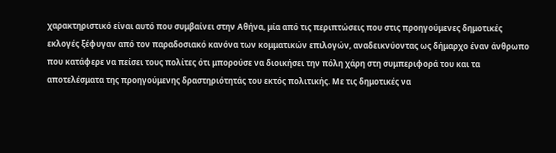χαρακτηριστικό είναι αυτό που συμβαίνει στην Αθήνα, μία από τις περιπτώσεις που στις προηγούμενες δημοτικές εκλογές ξέφυγαν από τον παραδοσιακό κανόνα των κομματικών επιλογών, αναδεικνύοντας ως δήμαρχο έναν άνθρωπο που κατάφερε να πείσει τους πολίτες ότι μπορούσε να διοικήσει την πόλη χάρη στη συμπεριφορά του και τα αποτελέσματα της προηγούμενης δραστηριότητάς του εκτός πολιτικής. Με τις δημοτικές να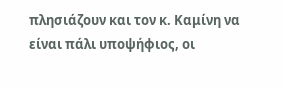πλησιάζουν και τον κ. Καμίνη να είναι πάλι υποψήφιος, οι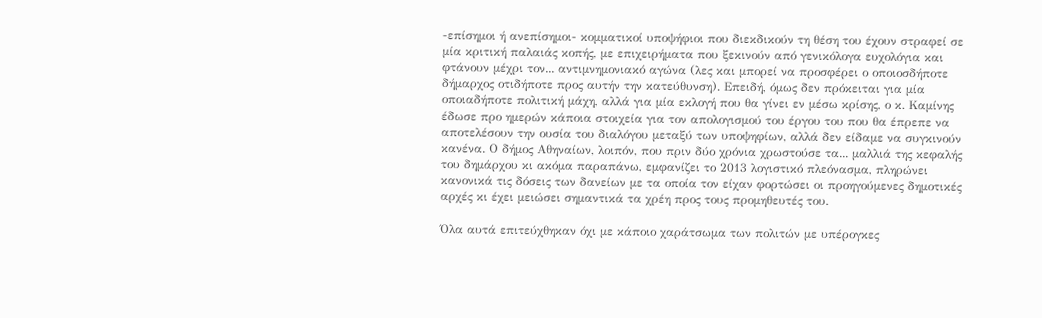-επίσημοι ή ανεπίσημοι- κομματικοί υποψήφιοι που διεκδικούν τη θέση του έχουν στραφεί σε μία κριτική παλαιάς κοπής, με επιχειρήματα που ξεκινούν από γενικόλογα ευχολόγια και φτάνουν μέχρι τον... αντιμνημονιακό αγώνα (λες και μπορεί να προσφέρει ο οποιοσδήποτε δήμαρχος οτιδήποτε προς αυτήν την κατεύθυνση). Επειδή, όμως δεν πρόκειται για μία οποιαδήποτε πολιτική μάχη, αλλά για μία εκλογή που θα γίνει εν μέσω κρίσης, ο κ. Καμίνης έδωσε προ ημερών κάποια στοιχεία για τον απολογισμού του έργου του που θα έπρεπε να αποτελέσουν την ουσία του διαλόγου μεταξύ των υποψηφίων, αλλά δεν είδαμε να συγκινούν κανένα. Ο δήμος Αθηναίων, λοιπόν, που πριν δύο χρόνια χρωστούσε τα... μαλλιά της κεφαλής του δημάρχου κι ακόμα παραπάνω, εμφανίζει το 2013 λογιστικό πλεόνασμα, πληρώνει κανονικά τις δόσεις των δανείων με τα οποία τον είχαν φορτώσει οι προηγούμενες δημοτικές αρχές κι έχει μειώσει σημαντικά τα χρέη προς τους προμηθευτές του.

Όλα αυτά επιτεύχθηκαν όχι με κάποιο χαράτσωμα των πολιτών με υπέρογκες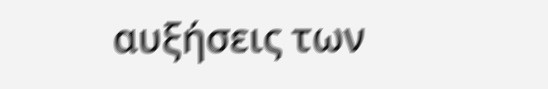αυξήσεις των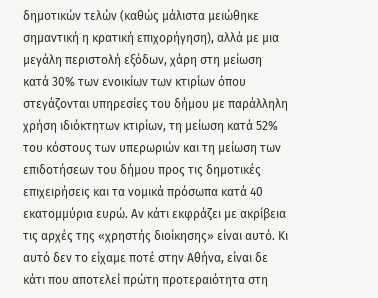δημοτικών τελών (καθώς μάλιστα μειώθηκε σημαντική η κρατική επιχορήγηση), αλλά με μια μεγάλη περιστολή εξόδων, χάρη στη μείωση κατά 30% των ενοικίων των κτιρίων όπου στεγάζονται υπηρεσίες του δήμου με παράλληλη χρήση ιδιόκτητων κτιρίων, τη μείωση κατά 52% του κόστους των υπερωριών και τη μείωση των επιδοτήσεων του δήμου προς τις δημοτικές επιχειρήσεις και τα νομικά πρόσωπα κατά 40 εκατομμύρια ευρώ. Αν κάτι εκφράζει με ακρίβεια τις αρχές της «χρηστής διοίκησης» είναι αυτό. Κι αυτό δεν το είχαμε ποτέ στην Αθήνα, είναι δε κάτι που αποτελεί πρώτη προτεραιότητα στη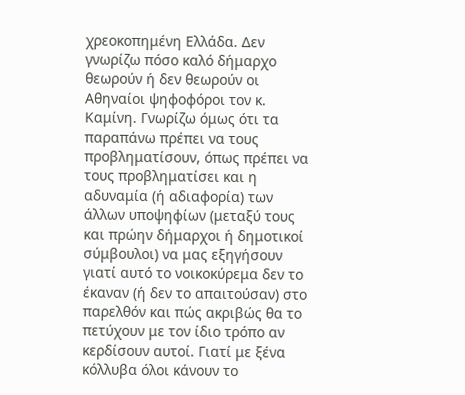χρεοκοπημένη Ελλάδα. Δεν γνωρίζω πόσο καλό δήμαρχο θεωρούν ή δεν θεωρούν οι Αθηναίοι ψηφοφόροι τον κ. Καμίνη. Γνωρίζω όμως ότι τα παραπάνω πρέπει να τους προβληματίσουν, όπως πρέπει να τους προβληματίσει και η αδυναμία (ή αδιαφορία) των άλλων υποψηφίων (μεταξύ τους και πρώην δήμαρχοι ή δημοτικοί σύμβουλοι) να μας εξηγήσουν γιατί αυτό το νοικοκύρεμα δεν το έκαναν (ή δεν το απαιτούσαν) στο παρελθόν και πώς ακριβώς θα το πετύχουν με τον ίδιο τρόπο αν κερδίσουν αυτοί. Γιατί με ξένα κόλλυβα όλοι κάνουν το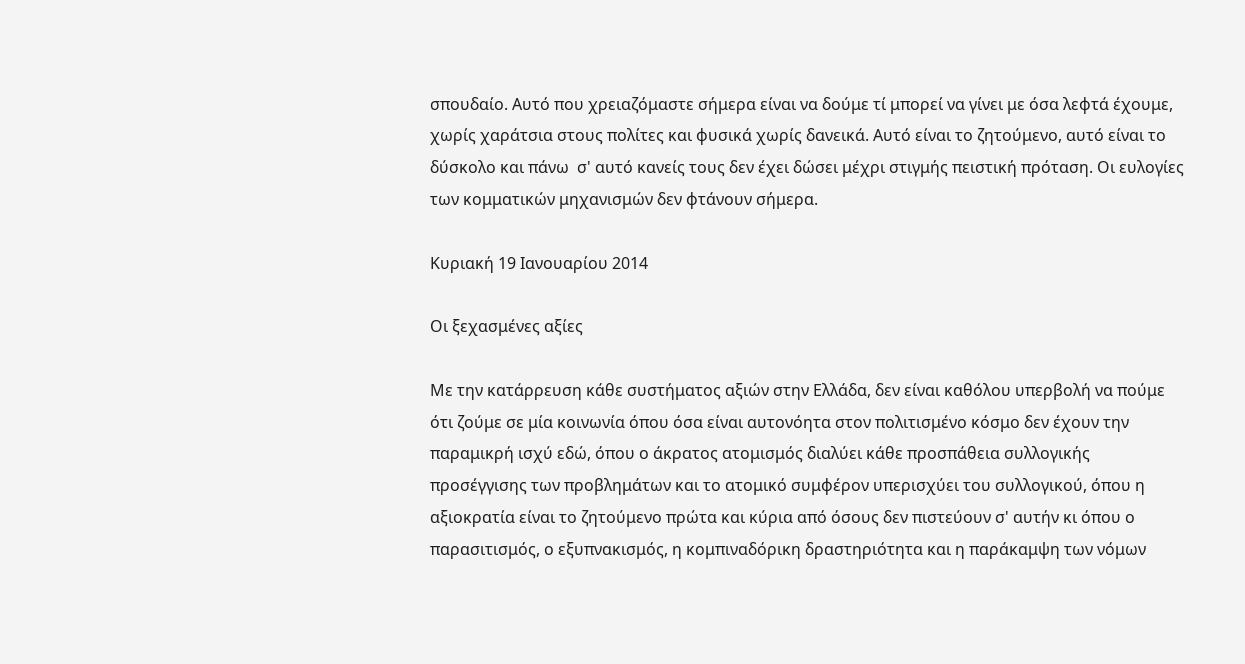σπουδαίο. Αυτό που χρειαζόμαστε σήμερα είναι να δούμε τί μπορεί να γίνει με όσα λεφτά έχουμε, χωρίς χαράτσια στους πολίτες και φυσικά χωρίς δανεικά. Αυτό είναι το ζητούμενο, αυτό είναι το δύσκολο και πάνω  σ' αυτό κανείς τους δεν έχει δώσει μέχρι στιγμής πειστική πρόταση. Οι ευλογίες των κομματικών μηχανισμών δεν φτάνουν σήμερα.

Κυριακή 19 Ιανουαρίου 2014

Οι ξεχασμένες αξίες

Με την κατάρρευση κάθε συστήματος αξιών στην Ελλάδα, δεν είναι καθόλου υπερβολή να πούμε ότι ζούμε σε μία κοινωνία όπου όσα είναι αυτονόητα στον πολιτισμένο κόσμο δεν έχουν την παραμικρή ισχύ εδώ, όπου ο άκρατος ατομισμός διαλύει κάθε προσπάθεια συλλογικής προσέγγισης των προβλημάτων και το ατομικό συμφέρον υπερισχύει του συλλογικού, όπου η αξιοκρατία είναι το ζητούμενο πρώτα και κύρια από όσους δεν πιστεύουν σ' αυτήν κι όπου ο παρασιτισμός, ο εξυπνακισμός, η κομπιναδόρικη δραστηριότητα και η παράκαμψη των νόμων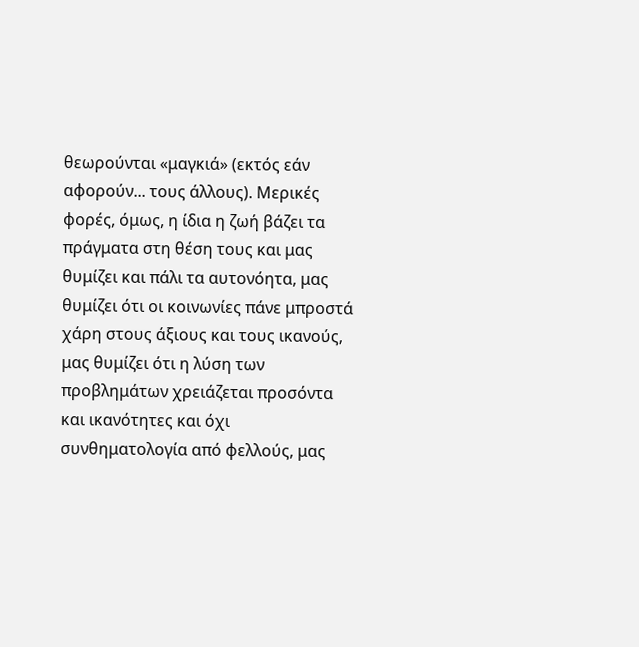θεωρούνται «μαγκιά» (εκτός εάν αφορούν... τους άλλους). Μερικές φορές, όμως, η ίδια η ζωή βάζει τα πράγματα στη θέση τους και μας θυμίζει και πάλι τα αυτονόητα, μας θυμίζει ότι οι κοινωνίες πάνε μπροστά χάρη στους άξιους και τους ικανούς, μας θυμίζει ότι η λύση των προβλημάτων χρειάζεται προσόντα και ικανότητες και όχι συνθηματολογία από φελλούς, μας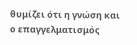θυμίζει ότι η γνώση και ο επαγγελματισμός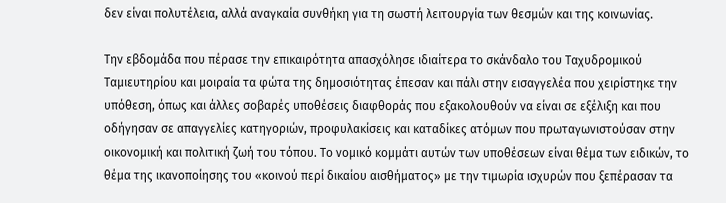δεν είναι πολυτέλεια, αλλά αναγκαία συνθήκη για τη σωστή λειτουργία των θεσμών και της κοινωνίας.

Την εβδομάδα που πέρασε την επικαιρότητα απασχόλησε ιδιαίτερα το σκάνδαλο του Ταχυδρομικού Ταμιευτηρίου και μοιραία τα φώτα της δημοσιότητας έπεσαν και πάλι στην εισαγγελέα που χειρίστηκε την υπόθεση, όπως και άλλες σοβαρές υποθέσεις διαφθοράς που εξακολουθούν να είναι σε εξέλιξη και που οδήγησαν σε απαγγελίες κατηγοριών, προφυλακίσεις και καταδίκες ατόμων που πρωταγωνιστούσαν στην οικονομική και πολιτική ζωή του τόπου. Το νομικό κομμάτι αυτών των υποθέσεων είναι θέμα των ειδικών, το θέμα της ικανοποίησης του «κοινού περί δικαίου αισθήματος» με την τιμωρία ισχυρών που ξεπέρασαν τα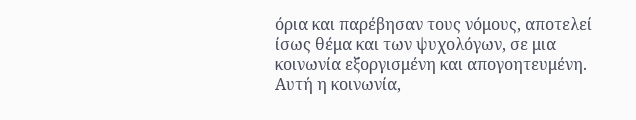όρια και παρέβησαν τους νόμους, αποτελεί ίσως θέμα και των ψυχολόγων, σε μια κοινωνία εξοργισμένη και απογοητευμένη. Αυτή η κοινωνία,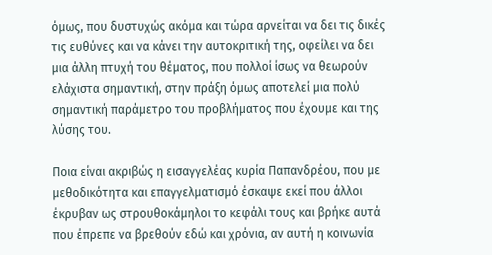όμως, που δυστυχώς ακόμα και τώρα αρνείται να δει τις δικές τις ευθύνες και να κάνει την αυτοκριτική της, οφείλει να δει μια άλλη πτυχή του θέματος, που πολλοί ίσως να θεωρούν ελάχιστα σημαντική, στην πράξη όμως αποτελεί μια πολύ σημαντική παράμετρο του προβλήματος που έχουμε και της λύσης του.

Ποια είναι ακριβώς η εισαγγελέας κυρία Παπανδρέου, που με μεθοδικότητα και επαγγελματισμό έσκαψε εκεί που άλλοι έκρυβαν ως στρουθοκάμηλοι το κεφάλι τους και βρήκε αυτά που έπρεπε να βρεθούν εδώ και χρόνια, αν αυτή η κοινωνία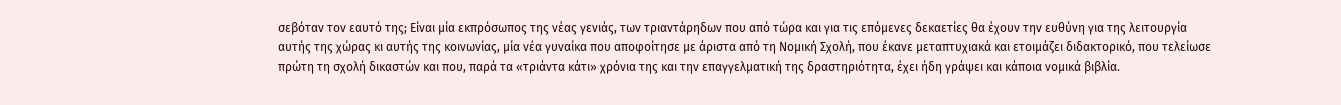σεβόταν τον εαυτό της; Είναι μία εκπρόσωπος της νέας γενιάς, των τριαντάρηδων που από τώρα και για τις επόμενες δεκαετίες θα έχουν την ευθύνη για της λειτουργία αυτής της χώρας κι αυτής της κοινωνίας, μία νέα γυναίκα που αποφοίτησε με άριστα από τη Νομική Σχολή, που έκανε μεταπτυχιακά και ετοιμάζει διδακτορικό, που τελείωσε πρώτη τη σχολή δικαστών και που, παρά τα «τριάντα κάτι» χρόνια της και την επαγγελματική της δραστηριότητα, έχει ήδη γράψει και κάποια νομικά βιβλία.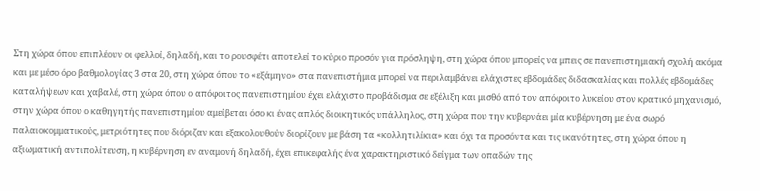Στη χώρα όπου επιπλέουν οι φελλοί, δηλαδή, και το ρουσφέτι αποτελεί το κύριο προσόν για πρόσληψη, στη χώρα όπου μπορείς να μπεις σε πανεπιστημιακή σχολή ακόμα και με μέσο όρο βαθμολογίας 3 στα 20, στη χώρα όπου το «εξάμηνο» στα πανεπιστήμια μπορεί να περιλαμβάνει ελάχιστες εβδομάδες διδασκαλίας και πολλές εβδομάδες καταλήψεων και χαβαλέ, στη χώρα όπου ο απόφοιτος πανεπιστημίου έχει ελάχιστο προβάδισμα σε εξέλιξη και μισθό από τον απόφοιτο λυκείου στον κρατικό μηχανισμό, στην χώρα όπου ο καθηγητής πανεπιστημίου αμείβεται όσο κι ένας απλός διοικητικός υπάλληλος, στη χώρα που την κυβερνάει μία κυβέρνηση με ένα σωρό παλαιοκομματικούς, μετριότητες που διόριζαν και εξακολουθούν διορίζουν με βάση τα «κολλητιλίκια» και όχι τα προσόντα και τις ικανότητες, στη χώρα όπου η αξιωματική αντιπολίτευση, η κυβέρνηση εν αναμονή δηλαδή, έχει επικεφαλής ένα χαρακτηριστικό δείγμα των οπαδών της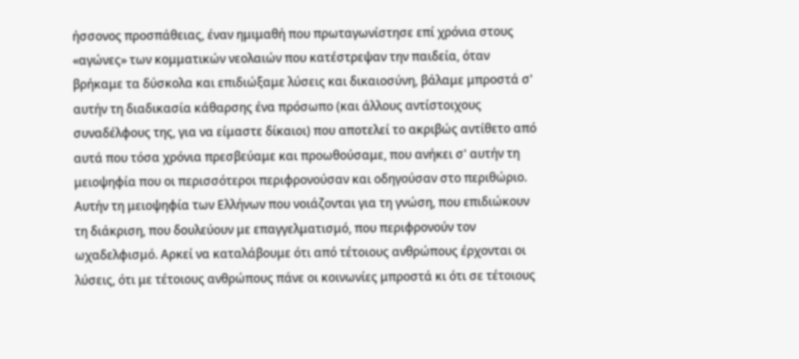ήσσονος προσπάθειας, έναν ημιμαθή που πρωταγωνίστησε επί χρόνια στους «αγώνες» των κομματικών νεολαιών που κατέστρεψαν την παιδεία, όταν βρήκαμε τα δύσκολα και επιδιώξαμε λύσεις και δικαιοσύνη, βάλαμε μπροστά σ' αυτήν τη διαδικασία κάθαρσης ένα πρόσωπο (και άλλους αντίστοιχους συναδέλφους της, για να είμαστε δίκαιοι) που αποτελεί το ακριβώς αντίθετο από αυτά που τόσα χρόνια πρεσβεύαμε και προωθούσαμε, που ανήκει σ' αυτήν τη μειοψηφία που οι περισσότεροι περιφρονούσαν και οδηγούσαν στο περιθώριο. Αυτήν τη μειοψηφία των Ελλήνων που νοιάζονται για τη γνώση, που επιδιώκουν τη διάκριση, που δουλεύουν με επαγγελματισμό, που περιφρονούν τον ωχαδελφισμό. Αρκεί να καταλάβουμε ότι από τέτοιους ανθρώπους έρχονται οι λύσεις, ότι με τέτοιους ανθρώπους πάνε οι κοινωνίες μπροστά κι ότι σε τέτοιους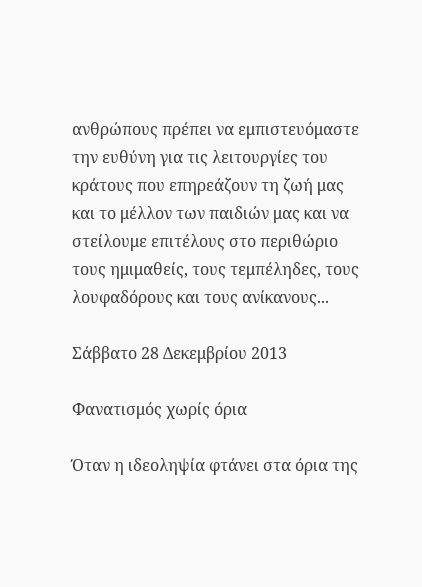ανθρώπους πρέπει να εμπιστευόμαστε την ευθύνη για τις λειτουργίες του κράτους που επηρεάζουν τη ζωή μας και το μέλλον των παιδιών μας και να στείλουμε επιτέλους στο περιθώριο τους ημιμαθείς, τους τεμπέληδες, τους λουφαδόρους και τους ανίκανους...

Σάββατο 28 Δεκεμβρίου 2013

Φανατισμός χωρίς όρια

Όταν η ιδεοληψία φτάνει στα όρια της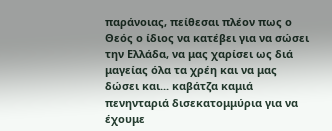παράνοιας, πείθεσαι πλέον πως ο Θεός ο ίδιος να κατέβει για να σώσει την Ελλάδα, να μας χαρίσει ως διά μαγείας όλα τα χρέη και να μας δώσει και... καβάτζα καμιά πενηνταριά δισεκατομμύρια για να έχουμε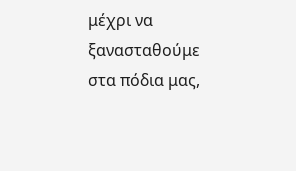μέχρι να ξανασταθούμε στα πόδια μας,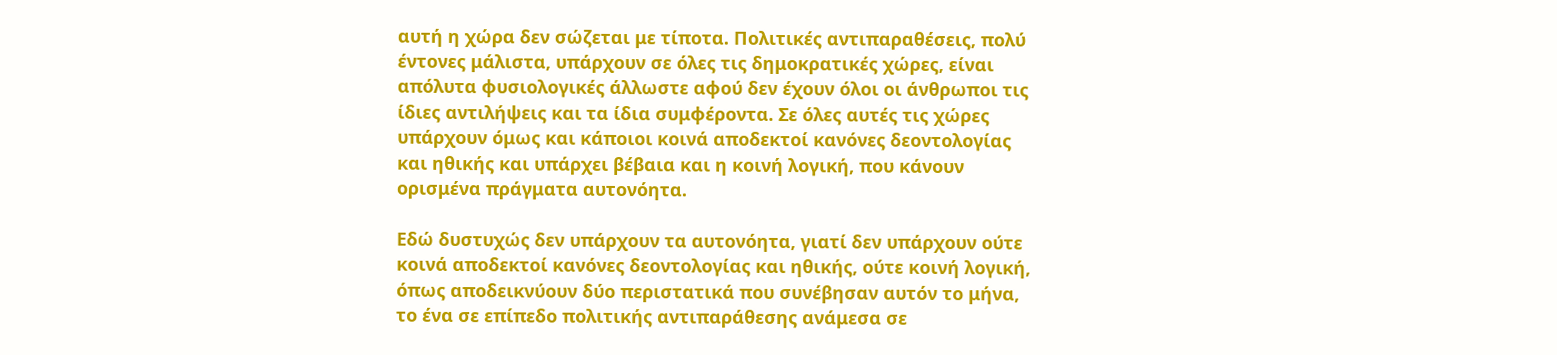αυτή η χώρα δεν σώζεται με τίποτα. Πολιτικές αντιπαραθέσεις, πολύ έντονες μάλιστα, υπάρχουν σε όλες τις δημοκρατικές χώρες, είναι απόλυτα φυσιολογικές άλλωστε αφού δεν έχουν όλοι οι άνθρωποι τις ίδιες αντιλήψεις και τα ίδια συμφέροντα. Σε όλες αυτές τις χώρες υπάρχουν όμως και κάποιοι κοινά αποδεκτοί κανόνες δεοντολογίας και ηθικής και υπάρχει βέβαια και η κοινή λογική, που κάνουν ορισμένα πράγματα αυτονόητα.

Εδώ δυστυχώς δεν υπάρχουν τα αυτονόητα, γιατί δεν υπάρχουν ούτε κοινά αποδεκτοί κανόνες δεοντολογίας και ηθικής, ούτε κοινή λογική, όπως αποδεικνύουν δύο περιστατικά που συνέβησαν αυτόν το μήνα, το ένα σε επίπεδο πολιτικής αντιπαράθεσης ανάμεσα σε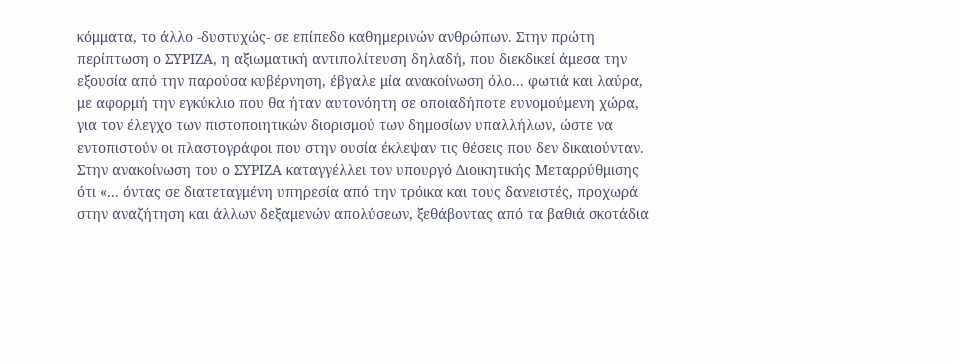κόμματα, το άλλο -δυστυχώς- σε επίπεδο καθημερινών ανθρώπων. Στην πρώτη περίπτωση ο ΣΥΡΙΖΑ, η αξιωματική αντιπολίτευση δηλαδή, που διεκδικεί άμεσα την εξουσία από την παρούσα κυβέρνηση, έβγαλε μία ανακοίνωση όλο... φωτιά και λαύρα, με αφορμή την εγκύκλιο που θα ήταν αυτονόητη σε οποιαδήποτε ευνομούμενη χώρα, για τον έλεγχο των πιστοποιητικών διορισμού των δημοσίων υπαλλήλων, ώστε να εντοπιστούν οι πλαστογράφοι που στην ουσία έκλεψαν τις θέσεις που δεν δικαιούνταν. Στην ανακοίνωση του ο ΣΥΡΙΖΑ καταγγέλλει τον υπουργό Διοικητικής Μεταρρύθμισης ότι «... όντας σε διατεταγμένη υπηρεσία από την τρόικα και τους δανειστές, προχωρά στην αναζήτηση και άλλων δεξαμενών απολύσεων, ξεθάβοντας από τα βαθιά σκοτάδια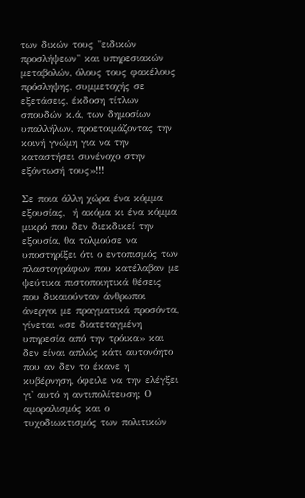των δικών τους "ειδικών προσλήψεων" και υπηρεσιακών μεταβολών, όλους τους φακέλους πρόσληψης, συμμετοχής σε εξετάσεις, έκδοση τίτλων σπουδών κ.ά, των δημοσίων υπαλλήλων, προετοιμάζοντας την κοινή γνώμη για να την καταστήσει συνένοχο στην εξόντωσή τους»!!!

Σε ποια άλλη χώρα ένα κόμμα εξουσίας,  ή ακόμα κι ένα κόμμα μικρό που δεν διεκδικεί την εξουσία, θα τολμούσε να υποστηρίξει ότι ο εντοπισμός των πλαστογράφων που κατέλαβαν με ψεύτικα πιστοποιητικά θέσεις που δικαιούνταν άνθρωποι άνεργοι με πραγματικά προσόντα, γίνεται «σε διατεταγμένη υπηρεσία από την τρόικα» και δεν είναι απλώς κάτι αυτονόητο που αν δεν το έκανε η κυβέρνηση, όφειλε να την ελέγξει γι' αυτό η αντιπολίτευση; Ο αμοραλισμός και ο τυχοδιωκτισμός των πολιτικών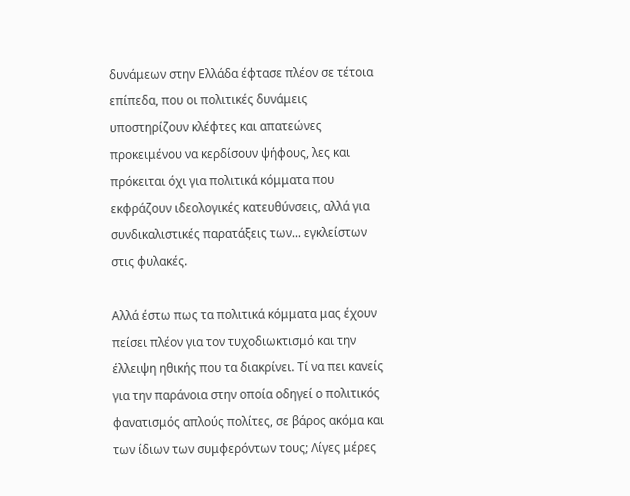δυνάμεων στην Ελλάδα έφτασε πλέον σε τέτοια επίπεδα, που οι πολιτικές δυνάμεις υποστηρίζουν κλέφτες και απατεώνες προκειμένου να κερδίσουν ψήφους, λες και πρόκειται όχι για πολιτικά κόμματα που εκφράζουν ιδεολογικές κατευθύνσεις, αλλά για συνδικαλιστικές παρατάξεις των... εγκλείστων στις φυλακές.

Αλλά έστω πως τα πολιτικά κόμματα μας έχουν πείσει πλέον για τον τυχοδιωκτισμό και την έλλειψη ηθικής που τα διακρίνει. Τί να πει κανείς για την παράνοια στην οποία οδηγεί ο πολιτικός φανατισμός απλούς πολίτες, σε βάρος ακόμα και των ίδιων των συμφερόντων τους; Λίγες μέρες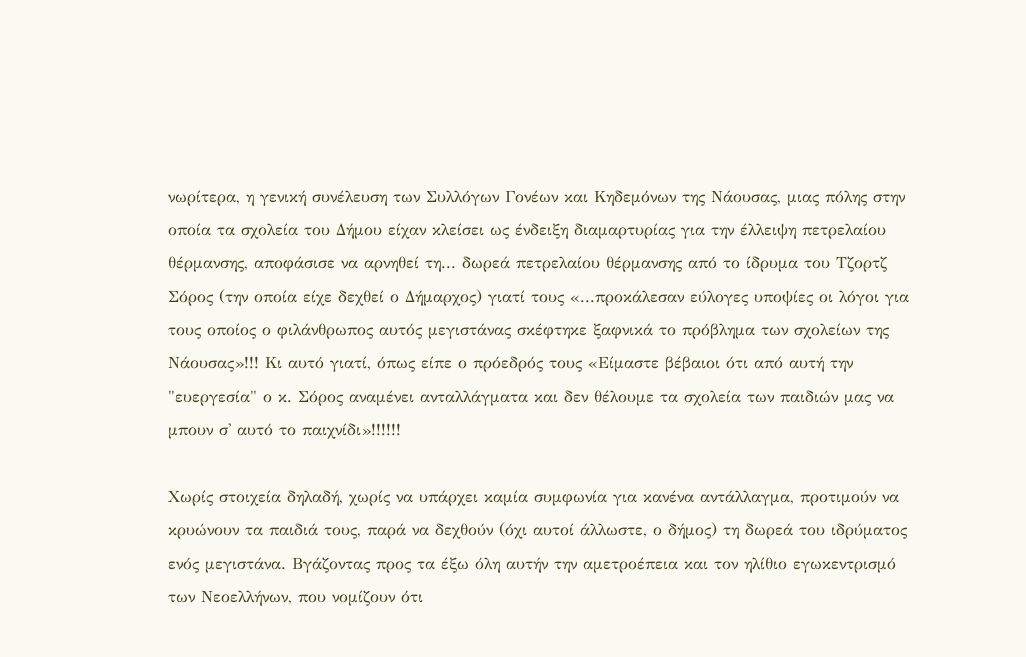νωρίτερα, η γενική συνέλευση των Συλλόγων Γονέων και Κηδεμόνων της Νάουσας, μιας πόλης στην οποία τα σχολεία του Δήμου είχαν κλείσει ως ένδειξη διαμαρτυρίας για την έλλειψη πετρελαίου θέρμανσης, αποφάσισε να αρνηθεί τη... δωρεά πετρελαίου θέρμανσης από το ίδρυμα του Τζορτζ Σόρος (την οποία είχε δεχθεί ο Δήμαρχος) γιατί τους «...προκάλεσαν εύλογες υποψίες οι λόγοι για τους οποίος ο φιλάνθρωπος αυτός μεγιστάνας σκέφτηκε ξαφνικά το πρόβλημα των σχολείων της Νάουσας»!!! Κι αυτό γιατί, όπως είπε ο πρόεδρός τους «Είμαστε βέβαιοι ότι από αυτή την "ευεργεσία" ο κ. Σόρος αναμένει ανταλλάγματα και δεν θέλουμε τα σχολεία των παιδιών μας να μπουν σ' αυτό το παιχνίδι»!!!!!!

Χωρίς στοιχεία δηλαδή, χωρίς να υπάρχει καμία συμφωνία για κανένα αντάλλαγμα, προτιμούν να κρυώνουν τα παιδιά τους, παρά να δεχθούν (όχι αυτοί άλλωστε, ο δήμος) τη δωρεά του ιδρύματος ενός μεγιστάνα. Βγάζοντας προς τα έξω όλη αυτήν την αμετροέπεια και τον ηλίθιο εγωκεντρισμό των Νεοελλήνων, που νομίζουν ότι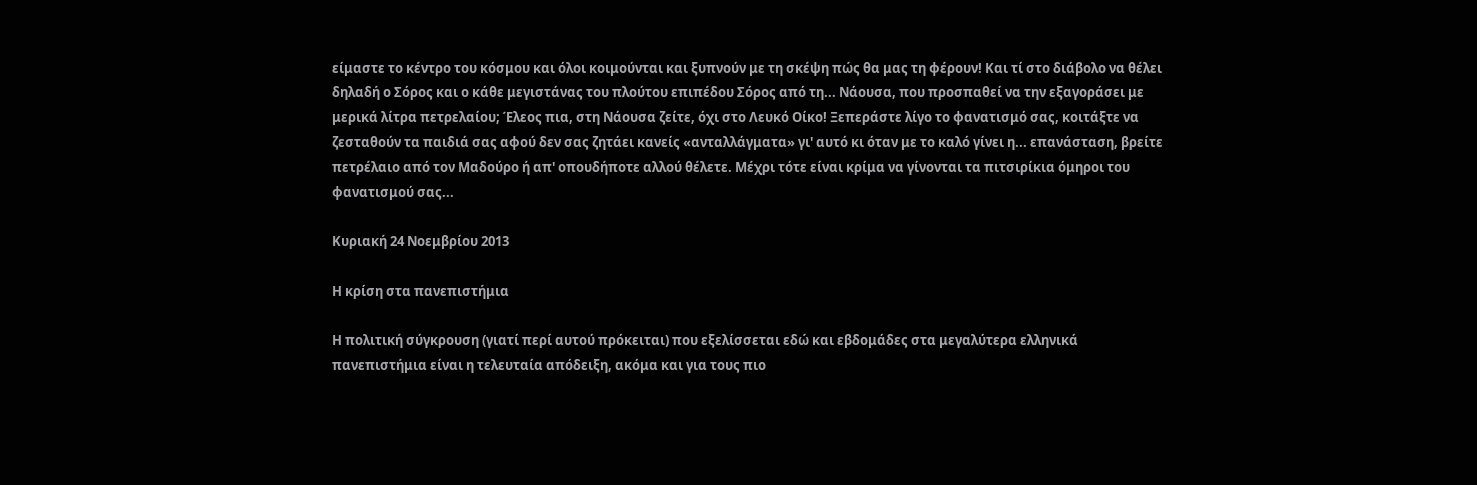είμαστε το κέντρο του κόσμου και όλοι κοιμούνται και ξυπνούν με τη σκέψη πώς θα μας τη φέρουν! Και τί στο διάβολο να θέλει δηλαδή ο Σόρος και ο κάθε μεγιστάνας του πλούτου επιπέδου Σόρος από τη... Νάουσα, που προσπαθεί να την εξαγοράσει με μερικά λίτρα πετρελαίου; Έλεος πια, στη Νάουσα ζείτε, όχι στο Λευκό Οίκο! Ξεπεράστε λίγο το φανατισμό σας, κοιτάξτε να ζεσταθούν τα παιδιά σας αφού δεν σας ζητάει κανείς «ανταλλάγματα» γι' αυτό κι όταν με το καλό γίνει η... επανάσταση, βρείτε πετρέλαιο από τον Μαδούρο ή απ' οπουδήποτε αλλού θέλετε. Μέχρι τότε είναι κρίμα να γίνονται τα πιτσιρίκια όμηροι του φανατισμού σας...

Κυριακή 24 Νοεμβρίου 2013

Η κρίση στα πανεπιστήμια

Η πολιτική σύγκρουση (γιατί περί αυτού πρόκειται) που εξελίσσεται εδώ και εβδομάδες στα μεγαλύτερα ελληνικά πανεπιστήμια είναι η τελευταία απόδειξη, ακόμα και για τους πιο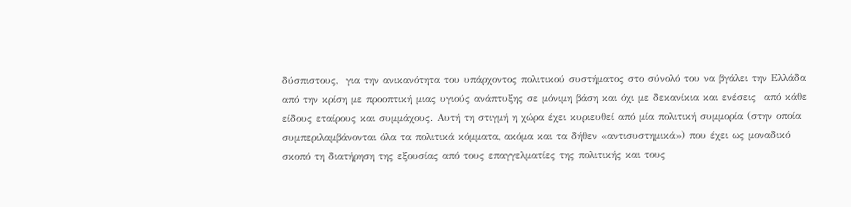δύσπιστους,  για την ανικανότητα του υπάρχοντος πολιτικού συστήματος στο σύνολό του να βγάλει την Ελλάδα από την κρίση με προοπτική μιας υγιούς ανάπτυξης σε μόνιμη βάση και όχι με δεκανίκια και ενέσεις  από κάθε είδους εταίρους και συμμάχους. Αυτή τη στιγμή η χώρα έχει κυριευθεί από μία πολιτική συμμορία (στην οποία συμπεριλαμβάνονται όλα τα πολιτικά κόμματα, ακόμα και τα δήθεν «αντισυστημικά») που έχει ως μοναδικό σκοπό τη διατήρηση της εξουσίας από τους επαγγελματίες της πολιτικής και τους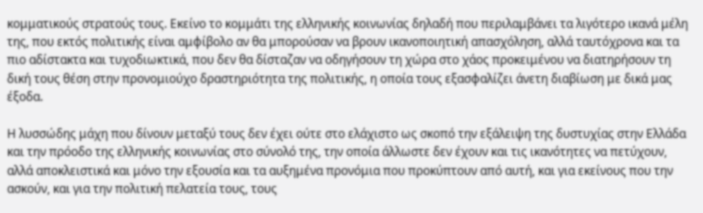κομματικούς στρατούς τους. Εκείνο το κομμάτι της ελληνικής κοινωνίας δηλαδή που περιλαμβάνει τα λιγότερο ικανά μέλη της, που εκτός πολιτικής είναι αμφίβολο αν θα μπορούσαν να βρουν ικανοποιητική απασχόληση, αλλά ταυτόχρονα και τα πιο αδίστακτα και τυχοδιωκτικά, που δεν θα δίσταζαν να οδηγήσουν τη χώρα στο χάος προκειμένου να διατηρήσουν τη δική τους θέση στην προνομιούχο δραστηριότητα της πολιτικής, η οποία τους εξασφαλίζει άνετη διαβίωση με δικά μας έξοδα.

Η λυσσώδης μάχη που δίνουν μεταξύ τους δεν έχει ούτε στο ελάχιστο ως σκοπό την εξάλειψη της δυστυχίας στην Ελλάδα και την πρόοδο της ελληνικής κοινωνίας στο σύνολό της, την οποία άλλωστε δεν έχουν και τις ικανότητες να πετύχουν, αλλά αποκλειστικά και μόνο την εξουσία και τα αυξημένα προνόμια που προκύπτουν από αυτή, και για εκείνους που την ασκούν, και για την πολιτική πελατεία τους, τους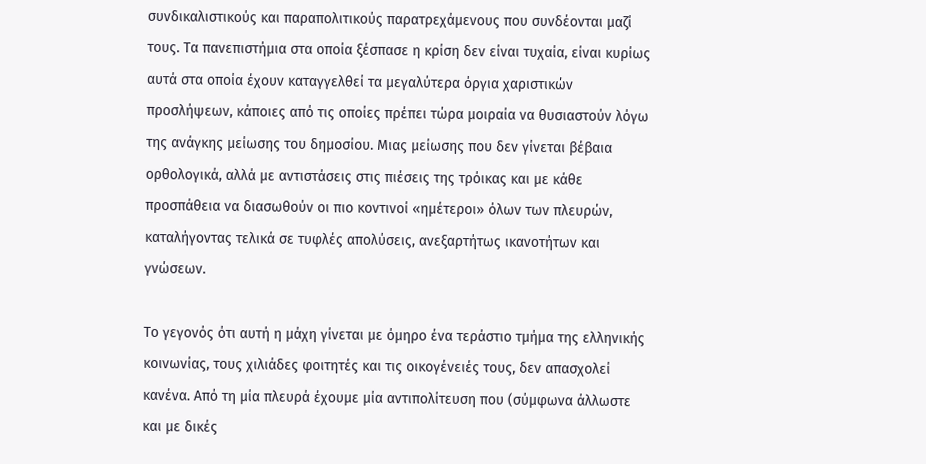συνδικαλιστικούς και παραπολιτικούς παρατρεχάμενους που συνδέονται μαζί τους. Τα πανεπιστήμια στα οποία ξέσπασε η κρίση δεν είναι τυχαία, είναι κυρίως αυτά στα οποία έχουν καταγγελθεί τα μεγαλύτερα όργια χαριστικών προσλήψεων, κάποιες από τις οποίες πρέπει τώρα μοιραία να θυσιαστούν λόγω της ανάγκης μείωσης του δημοσίου. Μιας μείωσης που δεν γίνεται βέβαια ορθολογικά, αλλά με αντιστάσεις στις πιέσεις της τρόικας και με κάθε προσπάθεια να διασωθούν οι πιο κοντινοί «ημέτεροι» όλων των πλευρών, καταλήγοντας τελικά σε τυφλές απολύσεις, ανεξαρτήτως ικανοτήτων και γνώσεων.

Το γεγονός ότι αυτή η μάχη γίνεται με όμηρο ένα τεράστιο τμήμα της ελληνικής κοινωνίας, τους χιλιάδες φοιτητές και τις οικογένειές τους, δεν απασχολεί κανένα. Από τη μία πλευρά έχουμε μία αντιπολίτευση που (σύμφωνα άλλωστε και με δικές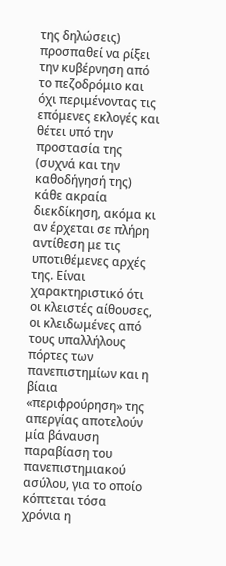της δηλώσεις) προσπαθεί να ρίξει την κυβέρνηση από το πεζοδρόμιο και όχι περιμένοντας τις επόμενες εκλογές και θέτει υπό την προστασία της (συχνά και την καθοδήγησή της) κάθε ακραία διεκδίκηση, ακόμα κι αν έρχεται σε πλήρη αντίθεση με τις υποτιθέμενες αρχές της. Είναι χαρακτηριστικό ότι οι κλειστές αίθουσες, οι κλειδωμένες από τους υπαλλήλους πόρτες των πανεπιστημίων και η βίαια «περιφρούρηση» της απεργίας αποτελούν μία βάναυση παραβίαση του πανεπιστημιακού ασύλου, για το οποίο κόπτεται τόσα χρόνια η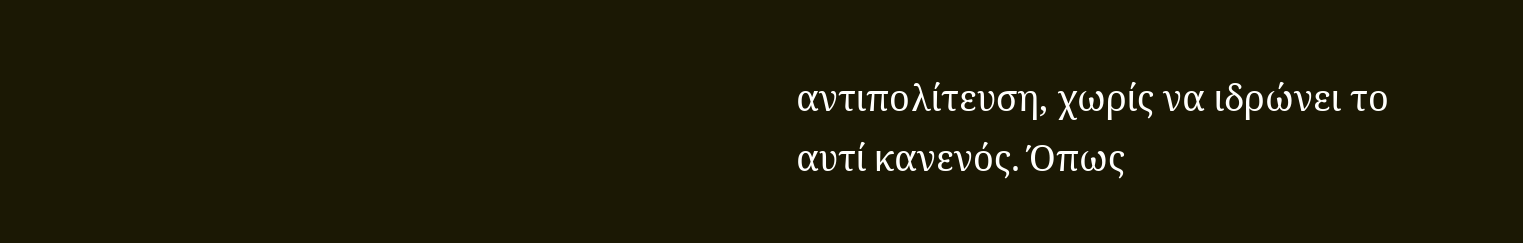αντιπολίτευση, χωρίς να ιδρώνει το αυτί κανενός. Όπως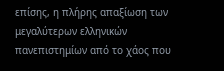επίσης, η πλήρης απαξίωση των μεγαλύτερων ελληνικών πανεπιστημίων από το χάος που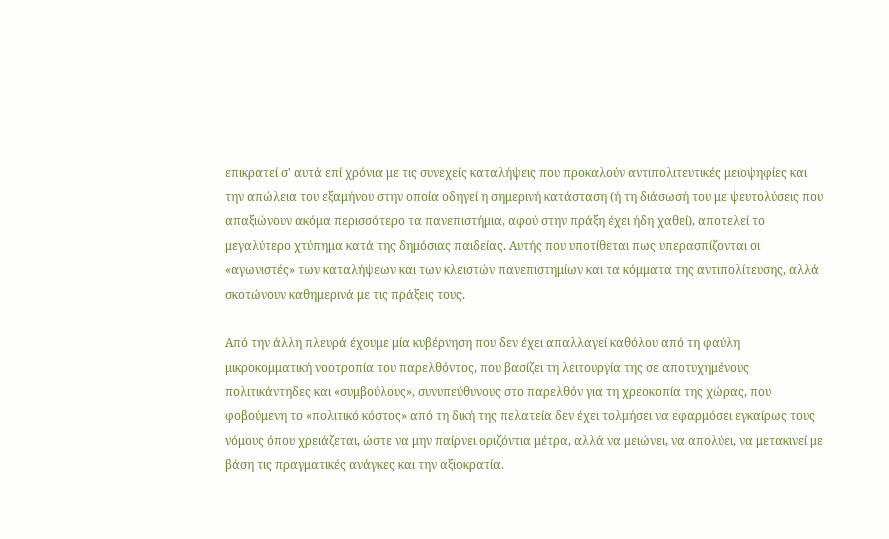επικρατεί σ' αυτά επί χρόνια με τις συνεχείς καταλήψεις που προκαλούν αντιπολιτευτικές μειοψηφίες και την απώλεια του εξαμήνου στην οποία οδηγεί η σημερινή κατάσταση (ή τη διάσωσή του με ψευτολύσεις που απαξιώνουν ακόμα περισσότερο τα πανεπιστήμια, αφού στην πράξη έχει ήδη χαθεί), αποτελεί το μεγαλύτερο χτύπημα κατά της δημόσιας παιδείας. Αυτής που υποτίθεται πως υπερασπίζονται οι «αγωνιστές» των καταλήψεων και των κλειστών πανεπιστημίων και τα κόμματα της αντιπολίτευσης, αλλά σκοτώνουν καθημερινά με τις πράξεις τους.

Από την άλλη πλευρά έχουμε μία κυβέρνηση που δεν έχει απαλλαγεί καθόλου από τη φαύλη μικροκομματική νοοτροπία του παρελθόντος, που βασίζει τη λειτουργία της σε αποτυχημένους πολιτικάντηδες και «συμβούλους», συνυπεύθυνους στο παρελθόν για τη χρεοκοπία της χώρας, που φοβούμενη το «πολιτικό κόστος» από τη δική της πελατεία δεν έχει τολμήσει να εφαρμόσει εγκαίρως τους νόμους όπου χρειάζεται, ώστε να μην παίρνει οριζόντια μέτρα, αλλά να μειώνει, να απολύει, να μετακινεί με βάση τις πραγματικές ανάγκες και την αξιοκρατία.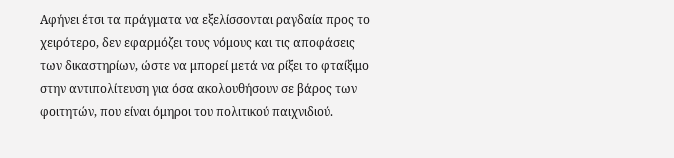Αφήνει έτσι τα πράγματα να εξελίσσονται ραγδαία προς το χειρότερο, δεν εφαρμόζει τους νόμους και τις αποφάσεις των δικαστηρίων, ώστε να μπορεί μετά να ρίξει το φταίξιμο στην αντιπολίτευση για όσα ακολουθήσουν σε βάρος των φοιτητών, που είναι όμηροι του πολιτικού παιχνιδιού.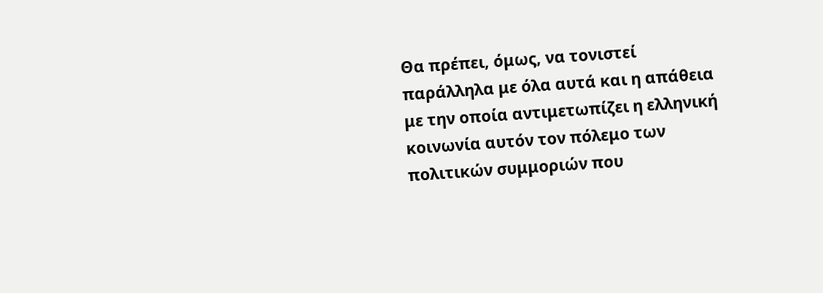Θα πρέπει, όμως, να τονιστεί παράλληλα με όλα αυτά και η απάθεια με την οποία αντιμετωπίζει η ελληνική κοινωνία αυτόν τον πόλεμο των πολιτικών συμμοριών που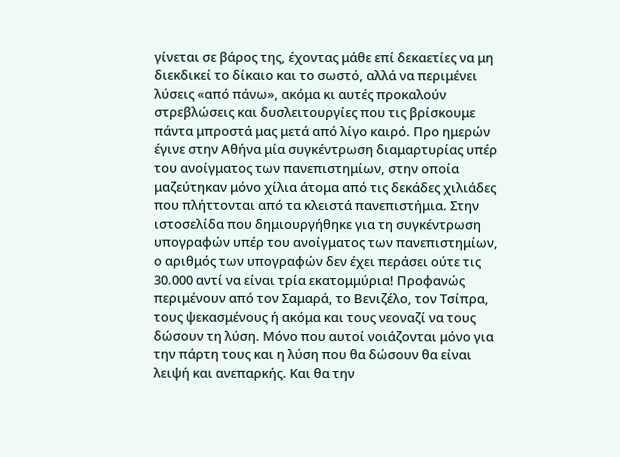γίνεται σε βάρος της, έχοντας μάθε επί δεκαετίες να μη διεκδικεί το δίκαιο και το σωστό, αλλά να περιμένει λύσεις «από πάνω», ακόμα κι αυτές προκαλούν στρεβλώσεις και δυσλειτουργίες που τις βρίσκουμε πάντα μπροστά μας μετά από λίγο καιρό. Προ ημερών έγινε στην Αθήνα μία συγκέντρωση διαμαρτυρίας υπέρ του ανοίγματος των πανεπιστημίων, στην οποία μαζεύτηκαν μόνο χίλια άτομα από τις δεκάδες χιλιάδες που πλήττονται από τα κλειστά πανεπιστήμια. Στην ιστοσελίδα που δημιουργήθηκε για τη συγκέντρωση υπογραφών υπέρ του ανοίγματος των πανεπιστημίων, ο αριθμός των υπογραφών δεν έχει περάσει ούτε τις 30.000 αντί να είναι τρία εκατομμύρια! Προφανώς περιμένουν από τον Σαμαρά, το Βενιζέλο, τον Τσίπρα, τους ψεκασμένους ή ακόμα και τους νεοναζί να τους δώσουν τη λύση. Μόνο που αυτοί νοιάζονται μόνο για την πάρτη τους και η λύση που θα δώσουν θα είναι λειψή και ανεπαρκής. Και θα την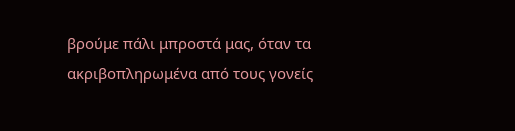βρούμε πάλι μπροστά μας, όταν τα ακριβοπληρωμένα από τους γονείς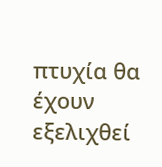πτυχία θα έχουν εξελιχθεί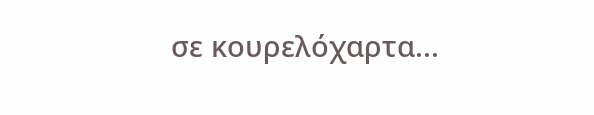σε κουρελόχαρτα...